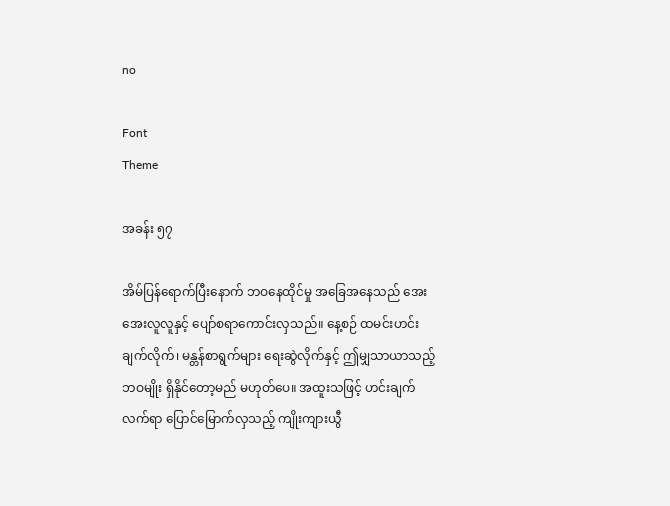no

Font
Theme

အခန်း ၅၇

အိမ်ပြန်ရောက်ပြီးနောက် ဘဝနေထိုင်မှု အခြေအနေသည် အေးအေးလူလူနှင့် ပျော်စရာကောင်းလှသည်။ နေ့စဉ် ထမင်းဟင်းချက်လိုက်၊ မန္တန်စာရွက်များ ရေးဆွဲလိုက်နှင့် ဤမျှသာယာသည့်ဘဝမျိုး ရှိနိုင်တော့မည် မဟုတ်ပေ။ အထူးသဖြင့် ဟင်းချက်လက်ရာ ပြောင်မြောက်လှသည့် ကျိုးကျားယွီ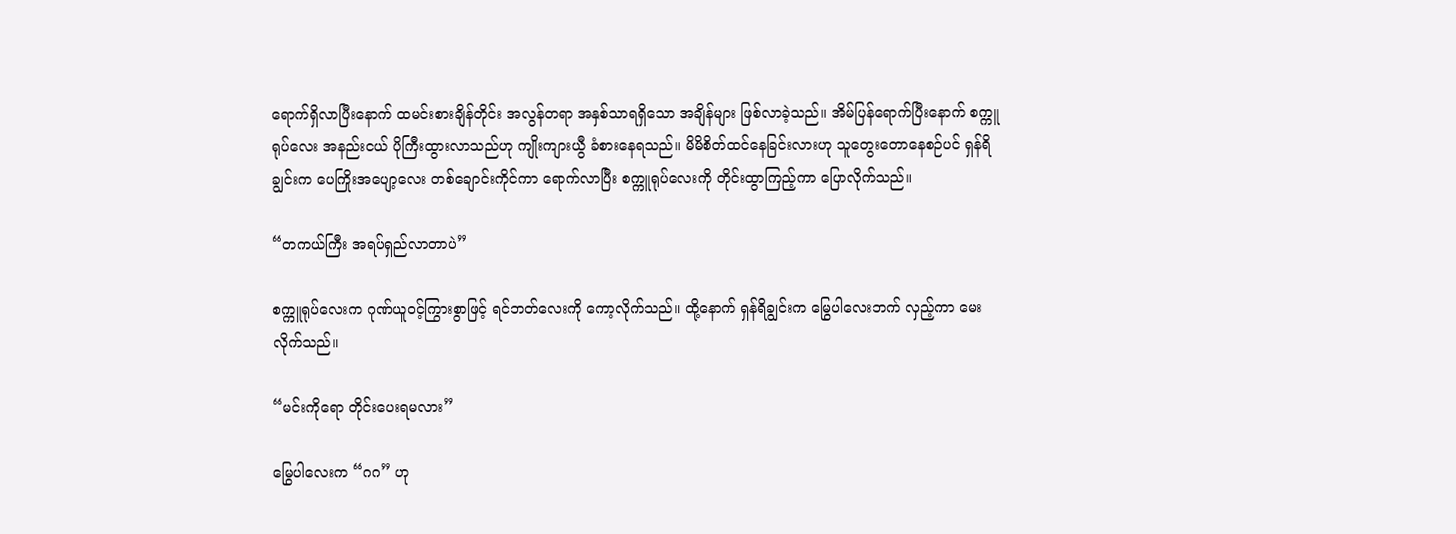ရောက်ရှိလာပြီးနောက် ထမင်းစားချိန်တိုင်း အလွန်တရာ အနှစ်သာရရှိသော အချိန်များ ဖြစ်လာခဲ့သည်။ အိမ်ပြန်ရောက်ပြီးနောက် စက္ကူရုပ်လေး အနည်းငယ် ပိုကြီးထွားလာသည်ဟု ကျိုးကျားယွီ ခံစားနေရသည်။ မိမိစိတ်ထင်နေခြင်းလားဟု သူတွေးတောနေစဉ်ပင် ရှန်ရိချွင်းက ပေကြိုးအပျော့လေး တစ်ချောင်းကိုင်ကာ ရောက်လာပြီး စက္ကူရုပ်လေးကို တိုင်းထွာကြည့်ကာ ပြောလိုက်သည်။

“တကယ်ကြီး အရပ်ရှည်လာတာပဲ”

စက္ကူရုပ်လေးက ဂုဏ်ယူဝင့်ကြွားစွာဖြင့် ရင်ဘတ်လေးကို ကော့လိုက်သည်။ ထို့နောက် ရှန်ရိချွင်းက မြွေပါလေးဘက် လှည့်ကာ မေးလိုက်သည်။

“မင်းကိုရော တိုင်းပေးရမလား”

မြွေပါလေးက “ဂဂ” ဟု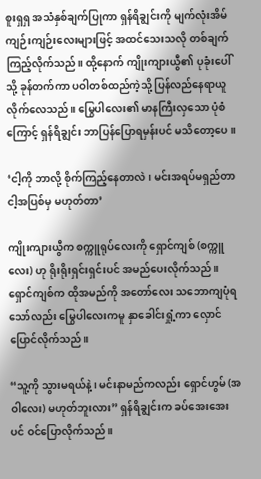စူးရှရှ အသံနှစ်ချက်ပြုကာ ရှန်ရိချွင်းကို မျက်လုံးအိမ် ကျဉ်းကျဉ်းလေးများဖြင့် အထင်သေးသလို တစ်ချက်ကြည့်လိုက်သည်။ ထို့နောက် ကျိုးကျားယွီ၏ ပုခုံးပေါ်သို့ ခုန်တက်ကာ ပဝါတစ်ထည်ကဲ့သို့ ပြန်လည်နေရာယူလိုက်လေသည်။ မြွေပါလေး၏ မာနကြီးလှသော ပုံစံကြောင့် ရှန်ရိချွင်း ဘာပြန်ပြောရမှန်းပင် မသိတော့ပေ။

‘ငါ့ကို ဘာလို့ စိုက်ကြည့်နေတာလဲ၊ မင်းအရပ်မရှည်တာ ငါ့အပြစ်မှ မဟုတ်တာ’

ကျိုးကျားယွီက စက္ကူရုပ်လေးကို ရှောင်ကျစ် (စက္ကူလေး) ဟု ရိုးရိုးရှင်းရှင်းပင် အမည်ပေးလိုက်သည်။ ရှောင်ကျစ်က ထိုအမည်ကို အတော်လေး သဘောကျပုံရသော်လည်း မြွေပါလေးကမူ နှာခေါင်းရှုံ့ကာ လှောင်ပြောင်လိုက်သည်။

“သူ့ကို သွားမရယ်နဲ့၊ မင်းနာမည်ကလည်း ရှောင်ဟွမ် (အဝါလေး) မဟုတ်ဘူးလား” ရှန်ရိချွင်းက ခပ်အေးအေးပင် ဝင်ပြောလိုက်သည်။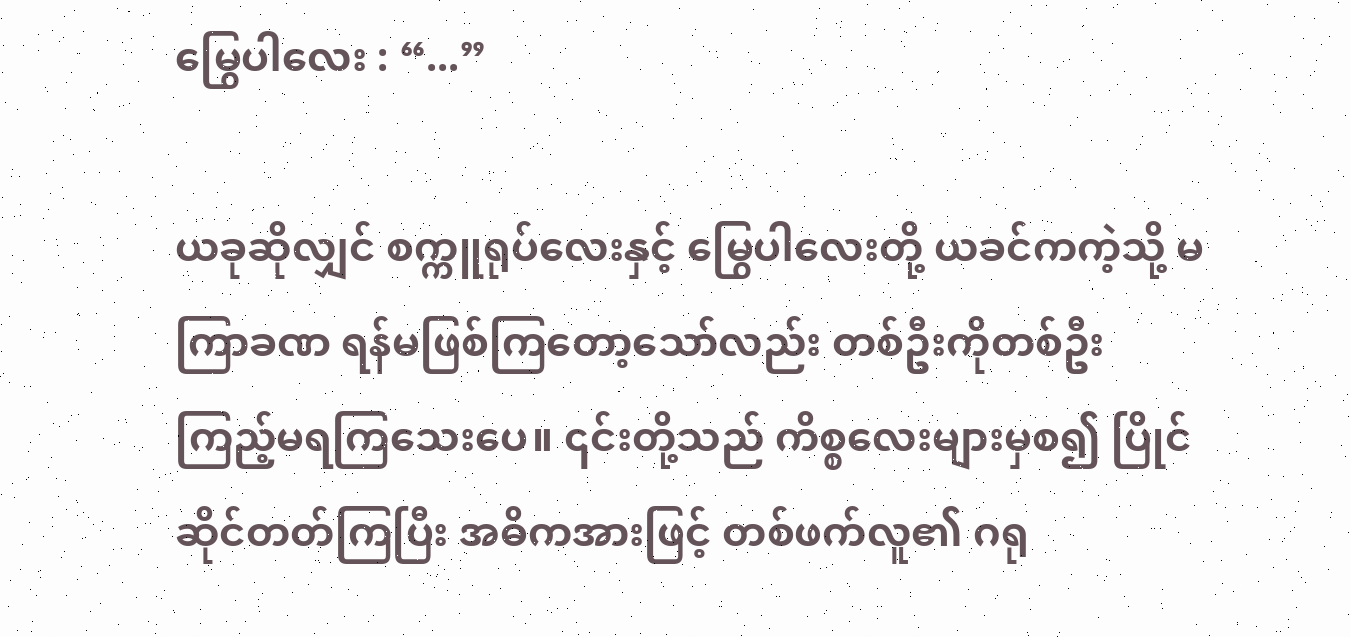မြွေပါလေး : “...”

ယခုဆိုလျှင် စက္ကူရုပ်လေးနှင့် မြွေပါလေးတို့ ယခင်ကကဲ့သို့ မကြာခဏ ရန်မဖြစ်ကြတော့သော်လည်း တစ်ဦးကိုတစ်ဦး ကြည့်မရကြသေးပေ။ ၎င်းတို့သည် ကိစ္စလေးများမှစ၍ ပြိုင်ဆိုင်တတ်ကြပြီး အဓိကအားဖြင့် တစ်ဖက်လူ၏ ဂရု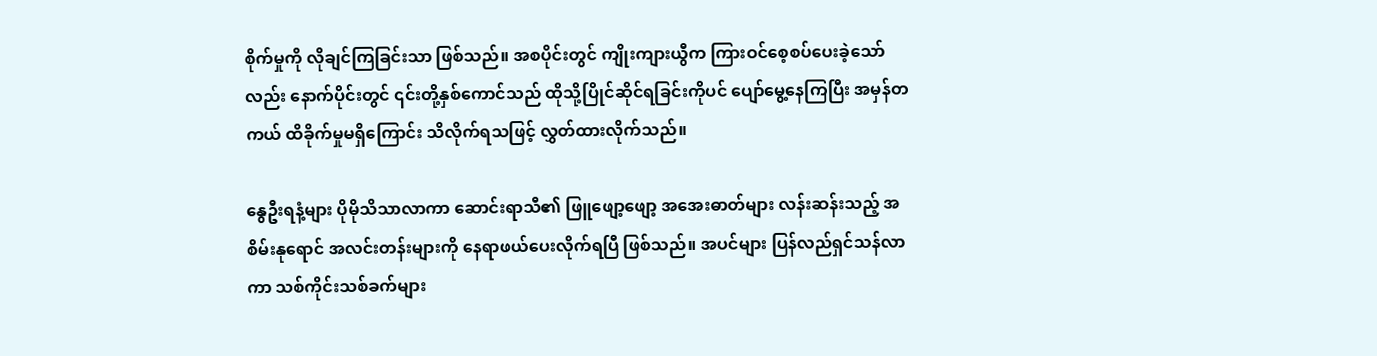စိုက်မှုကို လိုချင်ကြခြင်းသာ ဖြစ်သည်။ အစပိုင်းတွင် ကျိုးကျားယွီက ကြားဝင်စေ့စပ်ပေးခဲ့သော်လည်း နောက်ပိုင်းတွင် ၎င်းတို့နှစ်ကောင်သည် ထိုသို့ပြိုင်ဆိုင်ရခြင်းကိုပင် ပျော်မွေ့နေကြပြီး အမှန်တကယ် ထိခိုက်မှုမရှိကြောင်း သိလိုက်ရသဖြင့် လွှတ်ထားလိုက်သည်။

နွေဦးရနံ့များ ပိုမိုသိသာလာကာ ဆောင်းရာသီ၏ ဖြူဖျော့ဖျော့ အအေးဓာတ်များ လန်းဆန်းသည့် အစိမ်းနုရောင် အလင်းတန်းများကို နေရာဖယ်ပေးလိုက်ရပြီ ဖြစ်သည်။ အပင်များ ပြန်လည်ရှင်သန်လာကာ သစ်ကိုင်းသစ်ခက်များ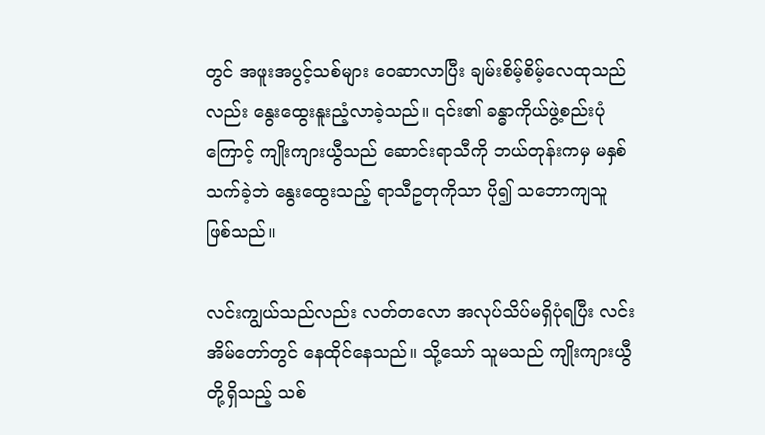တွင် အဖူးအပွင့်သစ်များ ဝေဆာလာပြီး ချမ်းစိမ့်စိမ့်လေထုသည်လည်း နွေးထွေးနူးညံ့လာခဲ့သည်။ ၎င်း၏ ခန္ဓာကိုယ်ဖွဲ့စည်းပုံကြောင့် ကျိုးကျားယွီသည် ဆောင်းရာသီကို ဘယ်တုန်းကမှ မနှစ်သက်ခဲ့ဘဲ နွေးထွေးသည့် ရာသီဥတုကိုသာ ပို၍ သဘောကျသူ ဖြစ်သည်။

လင်းကျွယ်သည်လည်း လတ်တလော အလုပ်သိပ်မရှိပုံရပြီး လင်းအိမ်တော်တွင် နေထိုင်နေသည်။ သို့သော် သူမသည် ကျိုးကျားယွီတို့ရှိသည့် သစ်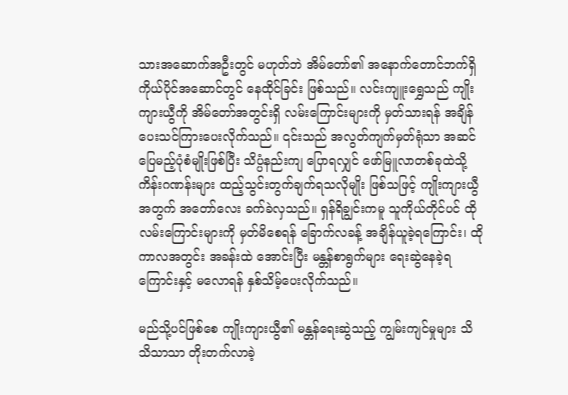သားအဆောက်အဦးတွင် မဟုတ်ဘဲ အိမ်တော်၏ အနောက်တောင်ဘက်ရှိ ကိုယ်ပိုင်အဆောင်တွင် နေထိုင်ခြင်း ဖြစ်သည်။ လင်းကျူးရွှေသည် ကျိုးကျားယွီကို အိမ်တော်အတွင်းရှိ လမ်းကြောင်းများကို မှတ်သားရန် အချိန်ပေးသင်ကြားပေးလိုက်သည်။ ၎င်းသည် အလွတ်ကျက်မှတ်ရုံသာ အဆင်ပြေမည့်ပုံစံမျိုးဖြစ်ပြီး သိပ္ပံနည်းကျ ပြောရလျှင် ဖော်မြူလာတစ်ခုထဲသို့ ကိန်းဂဏန်းများ ထည့်သွင်းတွက်ချက်ရသလိုမျိုး ဖြစ်သဖြင့် ကျိုးကျားယွီအတွက် အတော်လေး ခက်ခဲလှသည်။ ရှန်ရိချွင်းကမူ သူကိုယ်တိုင်ပင် ထိုလမ်းကြောင်းများကို မှတ်မိစေရန် ခြောက်လခန့် အချိန်ယူခဲ့ရကြောင်း၊ ထိုကာလအတွင်း အခန်းထဲ အောင်းပြီး မန္တန်စာရွက်များ ရေးဆွဲနေခဲ့ရကြောင်းနှင့် မလောရန် နှစ်သိမ့်ပေးလိုက်သည်။

မည်သို့ပင်ဖြစ်စေ ကျိုးကျားယွီ၏ မန္တန်ရေးဆွဲသည့် ကျွမ်းကျင်မှုများ သိသိသာသာ တိုးတက်လာခဲ့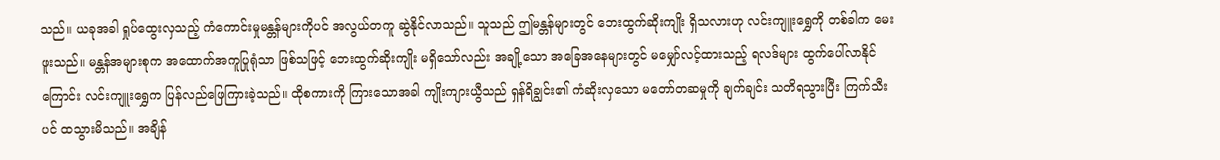သည်။ ယခုအခါ ရှုပ်ထွေးလှသည့် ကံကောင်းမှုမန္တန်များကိုပင် အလွယ်တကူ ဆွဲနိုင်လာသည်။ သူသည် ဤမန္တန်များတွင် ဘေးထွက်ဆိုးကျိုး ရှိသလားဟု လင်းကျူးရွှေကို တစ်ခါက မေးဖူးသည်။ မန္တန်အများစုက အထောက်အကူပြုရုံသာ ဖြစ်သဖြင့် ဘေးထွက်ဆိုးကျိုး မရှိသော်လည်း အချို့သော အခြေအနေများတွင် မမျှော်လင့်ထားသည့် ရလဒ်များ ထွက်ပေါ်လာနိုင်ကြောင်း လင်းကျူးရွှေက ပြန်လည်ဖြေကြားခဲ့သည်။ ထိုစကားကို ကြားသောအခါ ကျိုးကျားယွီသည် ရှန်ရိချွင်း၏ ကံဆိုးလှသော မတော်တဆမှုကို ချက်ချင်း သတိရသွားပြီး ကြက်သီးပင် ထသွားမိသည်။ အချိန်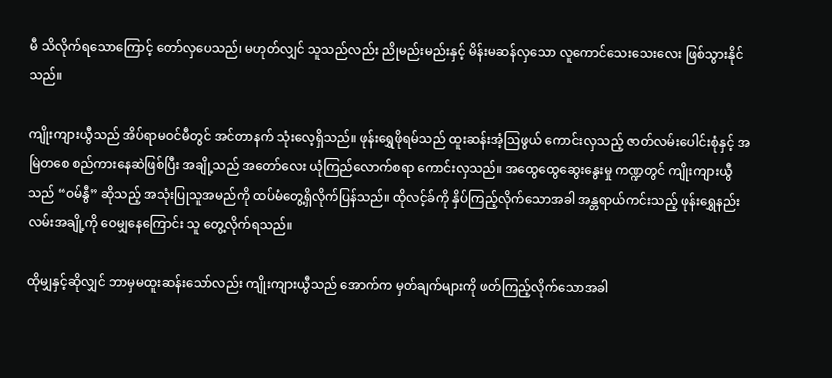မီ သိလိုက်ရသောကြောင့် တော်လှပေသည်၊ မဟုတ်လျှင် သူသည်လည်း ညိုမည်းမည်းနှင့် မိန်းမဆန်လှသော လူကောင်သေးသေးလေး ဖြစ်သွားနိုင်သည်။

ကျိုးကျားယွီသည် အိပ်ရာမဝင်မီတွင် အင်တာနက် သုံးလေ့ရှိသည်။ ဖုန်းရွှေဖိုရမ်သည် ထူးဆန်းအံ့ဩဖွယ် ကောင်းလှသည့် ဇာတ်လမ်းပေါင်းစုံနှင့် အမြဲတစေ စည်ကားနေဆဲဖြစ်ပြီး အချို့သည် အတော်လေး ယုံကြည်လောက်စရာ ကောင်းလှသည်။ အထွေထွေဆွေးနွေးမှု ကဏ္ဍတွင် ကျိုးကျားယွီသည် “ဝမ်နွီ” ဆိုသည့် အသုံးပြုသူအမည်ကို ထပ်မံတွေ့ရှိလိုက်ပြန်သည်။ ထိုလင့်ခ်ကို နှိပ်ကြည့်လိုက်သောအခါ အန္တရာယ်ကင်းသည့် ဖုန်းရွှေနည်းလမ်းအချို့ကို ဝေမျှနေကြောင်း သူ တွေ့လိုက်ရသည်။

ထိုမျှနှင့်ဆိုလျှင် ဘာမှမထူးဆန်းသော်လည်း ကျိုးကျားယွီသည် အောက်က မှတ်ချက်များကို ဖတ်ကြည့်လိုက်သောအခါ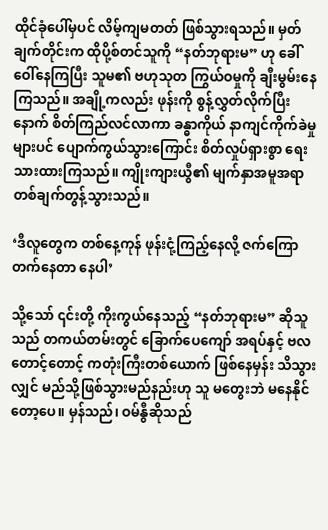ထိုင်ခုံပေါ်မှပင် လိမ့်ကျမတတ် ဖြစ်သွားရသည်။ မှတ်ချက်တိုင်းက ထိုပို့စ်တင်သူကို “နတ်ဘုရားမ” ဟု ခေါ်ဝေါ်နေကြပြီး သူမ၏ ဗဟုသုတ ကြွယ်ဝမှုကို ချီးမွမ်းနေကြသည်။ အချို့ကလည်း ဖုန်းကို စွန့်လွှတ်လိုက်ပြီးနောက် စိတ်ကြည်လင်လာကာ ခန္ဓာကိုယ် နာကျင်ကိုက်ခဲမှုများပင် ပျောက်ကွယ်သွားကြောင်း စိတ်လှုပ်ရှားစွာ ရေးသားထားကြသည်။ ကျိုးကျားယွီ၏ မျက်နှာအမူအရာ တစ်ချက်တွန့်သွားသည်။

‘ဒီလူတွေက တစ်နေ့ကုန် ဖုန်းငုံ့ကြည့်နေလို့ ဇက်ကြောတက်နေတာ နေပါ’

သို့သော် ၎င်းတို့ ကိုးကွယ်နေသည့် “နတ်ဘုရားမ” ဆိုသူသည် တကယ်တမ်းတွင် ခြောက်ပေကျော် အရပ်နှင့် ဗလတောင့်တောင့် ကတုံးကြီးတစ်ယောက် ဖြစ်နေမှန်း သိသွားလျှင် မည်သို့ဖြစ်သွားမည်နည်းဟု သူ မတွေးဘဲ မနေနိုင်တော့ပေ။ မှန်သည်၊ ဝမ်နွီဆိုသည်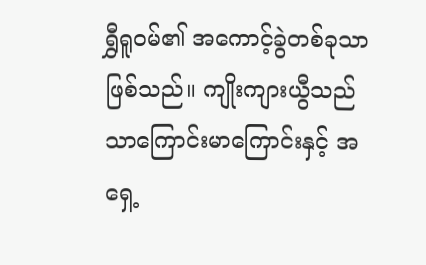ရွှီရူဝမ်၏ အကောင့်ခွဲတစ်ခုသာ ဖြစ်သည်။ ကျိုးကျားယွီသည် သာကြောင်းမာကြောင်းနှင့် အရှေ့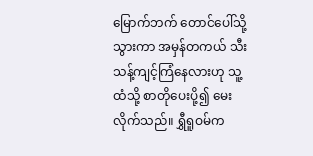မြောက်ဘက် တောင်ပေါ်သို့ သွားကာ အမှန်တကယ် သီးသန့်ကျင့်ကြံနေလားဟု သူ့ထံသို့ စာတိုပေးပို့၍ မေးလိုက်သည်။ ရွှီရူဝမ်က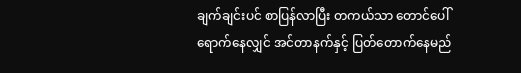ချက်ချင်းပင် စာပြန်လာပြီး တကယ်သာ တောင်ပေါ်ရောက်နေလျှင် အင်တာနက်နှင့် ပြတ်တောက်နေမည်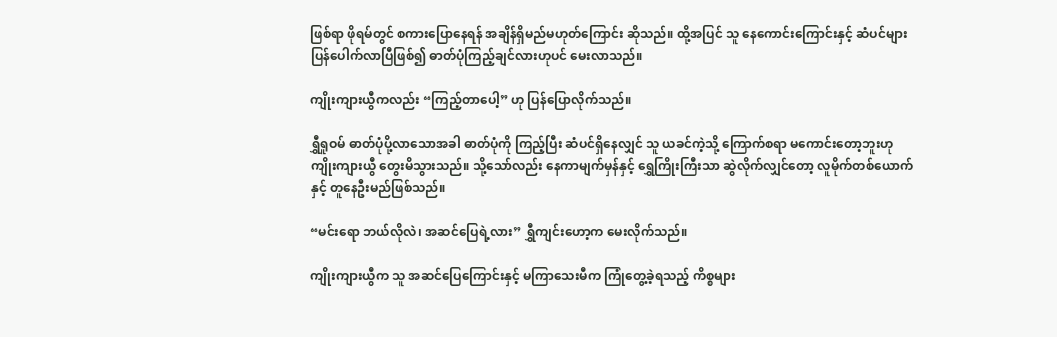ဖြစ်ရာ ဖိုရမ်တွင် စကားပြောနေရန် အချိန်ရှိမည်မဟုတ်ကြောင်း ဆိုသည်။ ထို့အပြင် သူ နေကောင်းကြောင်းနှင့် ဆံပင်များ ပြန်ပေါက်လာပြီဖြစ်၍ ဓာတ်ပုံကြည့်ချင်လားဟုပင် မေးလာသည်။

ကျိုးကျားယွီကလည်း “ကြည့်တာပေါ့” ဟု ပြန်ပြောလိုက်သည်။

ရွှီရူဝမ် ဓာတ်ပုံပို့လာသောအခါ ဓာတ်ပုံကို ကြည့်ပြီး ဆံပင်ရှိနေလျှင် သူ ယခင်ကဲ့သို့ ကြောက်စရာ မကောင်းတော့ဘူးဟု ကျိုးကျားယွီ တွေးမိသွားသည်။ သို့သော်လည်း နေကာမျက်မှန်နှင့် ရွှေကြိုးကြီးသာ ဆွဲလိုက်လျှင်တော့ လူမိုက်တစ်ယောက်နှင့် တူနေဦးမည်ဖြစ်သည်။

“မင်းရော ဘယ်လိုလဲ၊ အဆင်ပြေရဲ့လား” ရွှီကျင်းဟော့က မေးလိုက်သည်။

ကျိုးကျားယွီက သူ အဆင်ပြေကြောင်းနှင့် မကြာသေးမီက ကြုံတွေ့ခဲ့ရသည့် ကိစ္စများ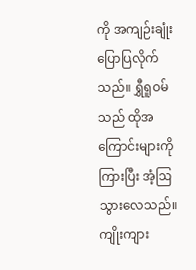ကို အကျဉ်းချုံး ပြောပြလိုက်သည်။ ရွှီရူဝမ်သည် ထိုအကြောင်းများကို ကြားပြီး အံ့ဩသွားလေသည်။ ကျိုးကျား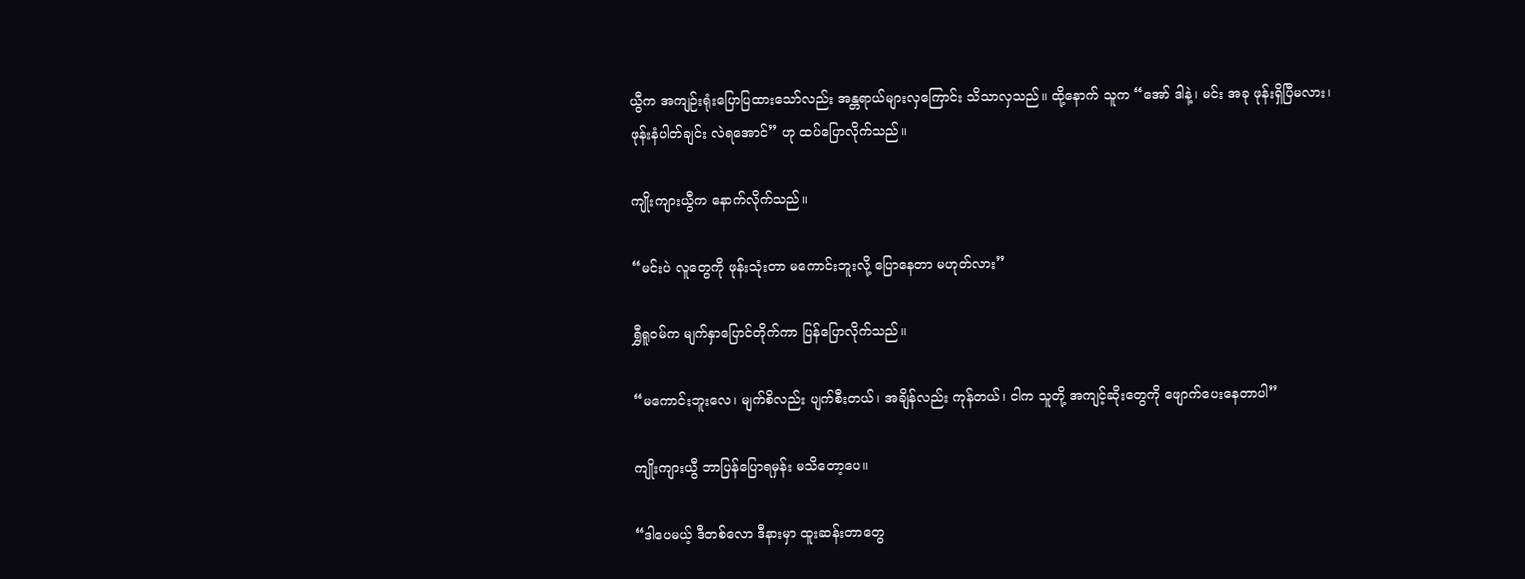ယွီက အကျဉ်းရုံးပြောပြထားသော်လည်း အန္တရာယ်များလှကြောင်း သိသာလှသည်။ ထို့နောက် သူက “အော် ဒါနဲ့၊ မင်း အခု ဖုန်းရှိပြီမလား၊ ဖုန်းနံပါတ်ချင်း လဲရအောင်” ဟု ထပ်ပြောလိုက်သည်။

ကျိုးကျားယွီက နောက်လိုက်သည်။

“မင်းပဲ လူတွေကို ဖုန်းသုံးတာ မကောင်းဘူးလို့ ပြောနေတာ မဟုတ်လား”

ရွှီရူဝမ်က မျက်နှာပြောင်တိုက်ကာ ပြန်ပြောလိုက်သည်။

“မကောင်းဘူးလေ၊ မျက်စိလည်း ပျက်စီးတယ်၊ အချိန်လည်း ကုန်တယ်၊ ငါက သူတို့ အကျင့်ဆိုးတွေကို ဖျောက်ပေးနေတာပါ”

ကျိုးကျားယွီ ဘာပြန်ပြောရမှန်း မသိတော့ပေ။

“ဒါပေမယ့် ဒီတစ်လော ဒီနားမှာ ထူးဆန်းတာတွေ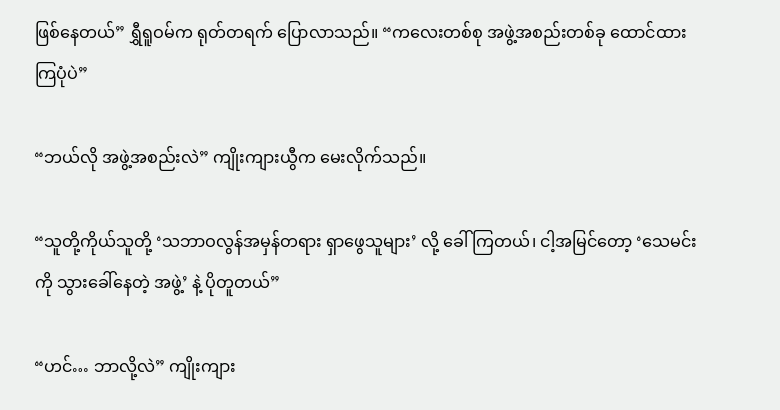ဖြစ်နေတယ်” ရွှီရူဝမ်က ရုတ်တရက် ပြောလာသည်။ “ကလေးတစ်စု အဖွဲ့အစည်းတစ်ခု ထောင်ထားကြပုံပဲ”

“ဘယ်လို အဖွဲ့အစည်းလဲ” ကျိုးကျားယွီက မေးလိုက်သည်။

“သူတို့ကိုယ်သူတို့ ‘သဘာဝလွန်အမှန်တရား ရှာဖွေသူများ’ လို့ ခေါ်ကြတယ်၊ ငါ့အမြင်တော့ ‘သေမင်းကို သွားခေါ်နေတဲ့ အဖွဲ့’ နဲ့ ပိုတူတယ်”

“ဟင်… ဘာလို့လဲ” ကျိုးကျား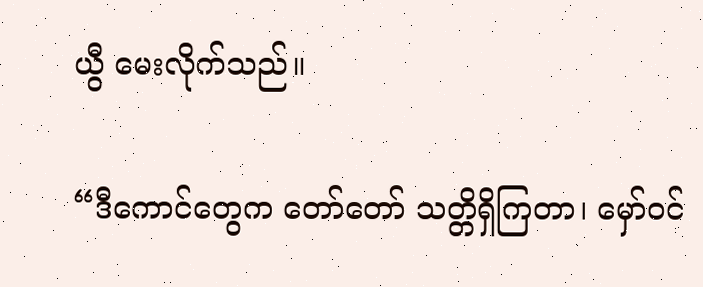ယွီ မေးလိုက်သည်။

“ဒီကောင်တွေက တော်တော် သတ္တိရှိကြတာ၊ မှော်ဝင်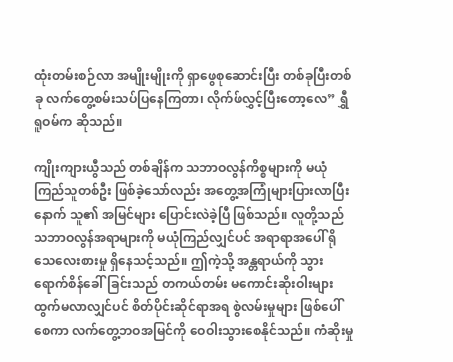ထုံးတမ်းစဉ်လာ အမျိုးမျိုးကို ရှာဖွေစုဆောင်းပြီး တစ်ခုပြီးတစ်ခု လက်တွေ့စမ်းသပ်ပြနေကြတာ၊ လိုက်ဖ်လွှင့်ပြီးတော့လေ” ရွှီရူဝမ်က ဆိုသည်။

ကျိုးကျားယွီသည် တစ်ချိန်က သဘာဝလွန်ကိစ္စများကို မယုံကြည်သူတစ်ဦး ဖြစ်ခဲ့သော်လည်း အတွေ့အကြုံများပြားလာပြီးနောက် သူ၏ အမြင်များ ပြောင်းလဲခဲ့ပြီ ဖြစ်သည်။ လူတို့သည် သဘာဝလွန်အရာများကို မယုံကြည်လျှင်ပင် အရာရာအပေါ် ရိုသေလေးစားမှု ရှိနေသင့်သည်။ ဤကဲ့သို့ အန္တရာယ်ကို သွားရောက်စိန်ခေါ်ခြင်းသည် တကယ်တမ်း မကောင်းဆိုးဝါးများ ထွက်မလာလျှင်ပင် စိတ်ပိုင်းဆိုင်ရာအရ စွဲလမ်းမှုများ ဖြစ်ပေါ်စေကာ လက်တွေ့ဘဝအမြင်ကို ဝေဝါးသွားစေနိုင်သည်။ ကံဆိုးမှု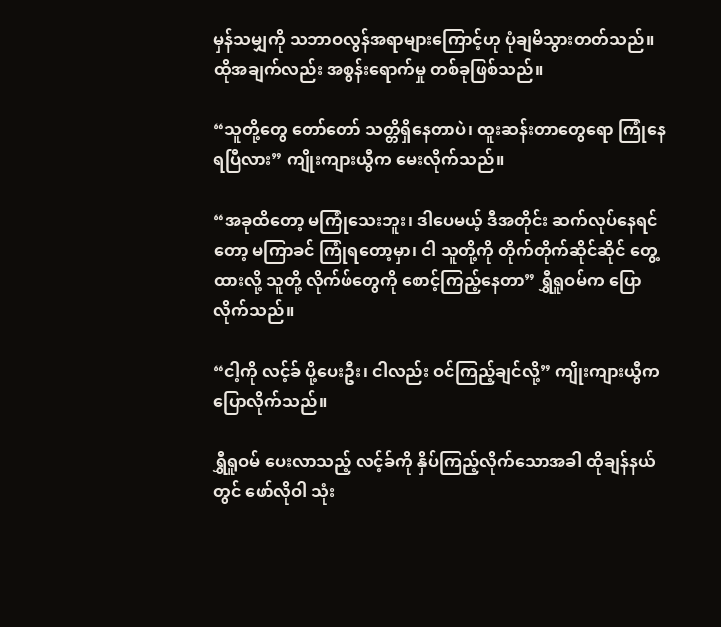မှန်သမျှကို သဘာဝလွန်အရာများကြောင့်ဟု ပုံချမိသွားတတ်သည်။ ထိုအချက်လည်း အစွန်းရောက်မှု တစ်ခုဖြစ်သည်။

“သူတို့တွေ တော်တော် သတ္တိရှိနေတာပဲ၊ ထူးဆန်းတာတွေရော ကြုံနေရပြီလား” ကျိုးကျားယွီက မေးလိုက်သည်။

“အခုထိတော့ မကြုံသေးဘူး၊ ဒါပေမယ့် ဒီအတိုင်း ဆက်လုပ်နေရင်တော့ မကြာခင် ကြုံရတော့မှာ၊ ငါ သူတို့ကို တိုက်တိုက်ဆိုင်ဆိုင် တွေ့ထားလို့ သူတို့ လိုက်ဖ်တွေကို စောင့်ကြည့်နေတာ” ရွှီရူဝမ်က ပြောလိုက်သည်။

“ငါ့ကို လင့်ခ် ပို့ပေးဦး၊ ငါလည်း ဝင်ကြည့်ချင်လို့” ကျိုးကျားယွီက ပြောလိုက်သည်။

ရွှီရူဝမ် ပေးလာသည့် လင့်ခ်ကို နှိပ်ကြည့်လိုက်သောအခါ ထိုချန်နယ်တွင် ဖော်လိုဝါ သုံး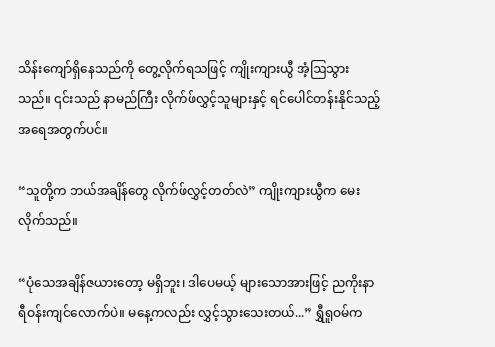သိန်းကျော်ရှိနေသည်ကို တွေ့လိုက်ရသဖြင့် ကျိုးကျားယွီ အံ့ဩသွားသည်။ ၎င်းသည် နာမည်ကြီး လိုက်ဖ်လွှင့်သူများနှင့် ရင်ပေါင်တန်းနိုင်သည့် အရေအတွက်ပင်။

“သူတို့က ဘယ်အချိန်တွေ လိုက်ဖ်လွှင့်တတ်လဲ” ကျိုးကျားယွီက မေးလိုက်သည်။

“ပုံသေအချိန်ဇယားတော့ မရှိဘူး၊ ဒါပေမယ့် များသောအားဖြင့် ညကိုးနာရီဝန်းကျင်လောက်ပဲ။ မနေ့ကလည်း လွှင့်သွားသေးတယ်...” ရွှီရူဝမ်က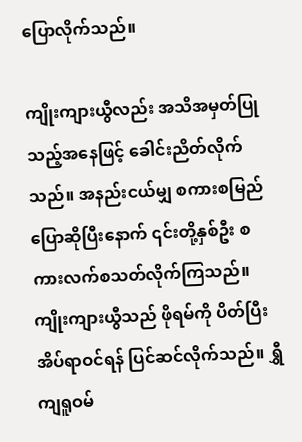ပြောလိုက်သည်။

ကျိုးကျားယွီလည်း အသိအမှတ်ပြုသည့်အနေဖြင့် ခေါင်းညိတ်လိုက်သည်။ အနည်းငယ်မျှ စကားစမြည်ပြောဆိုပြီးနောက် ၎င်းတို့နှစ်ဦး စကားလက်စသတ်လိုက်ကြသည်။ ကျိုးကျားယွီသည် ဖိုရမ်ကို ပိတ်ပြီး အိပ်ရာဝင်ရန် ပြင်ဆင်လိုက်သည်။ ရွှီကျရူဝမ်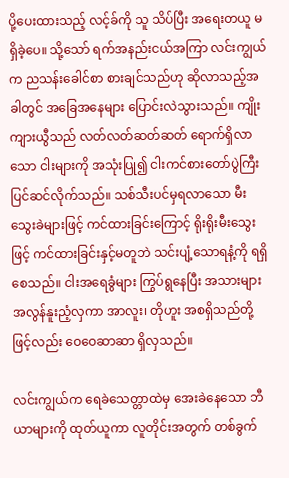ပို့ပေးထားသည့် လင့်ခ်ကို သူ သိပ်ပြီး အရေးတယူ မရှိခဲ့ပေ။ သို့သော် ရက်အနည်းငယ်အကြာ လင်းကျွယ်က ညသန်းခေါင်စာ စားချင်သည်ဟု ဆိုလာသည့်အခါတွင် အခြေအနေများ ပြောင်းလဲသွားသည်။ ကျိုးကျားယွီသည် လတ်လတ်ဆတ်ဆတ် ရောက်ရှိလာသော ငါးများကို အသုံးပြု၍ ငါးကင်စားတော်ပွဲကြီး ပြင်ဆင်လိုက်သည်။ သစ်သီးပင်မှရလာသော မီးသွေးခဲများဖြင့် ကင်ထားခြင်းကြောင့် ရိုးရိုးမီးသွေးဖြင့် ကင်ထားခြင်းနှင့်မတူဘဲ သင်းပျံ့သောရနံ့ကို ရရှိစေသည်။ ငါးအရေခွံများ ကြွပ်ရွနေပြီး အသားများ အလွန်နူးညံ့လှကာ အာလူး၊ တိုဟူး အစရှိသည်တို့ဖြင့်လည်း ဝေဝေဆာဆာ ရှိလှသည်။

လင်းကျွယ်က ရေခဲသေတ္တာထဲမှ အေးခဲနေသော ဘီယာများကို ထုတ်ယူကာ လူတိုင်းအတွက် တစ်ခွက်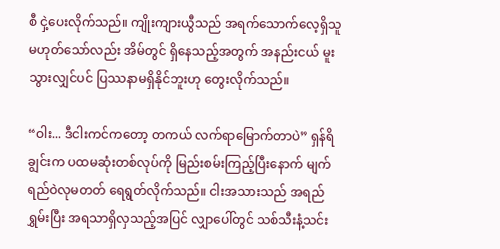စီ ငှဲ့ပေးလိုက်သည်။ ကျိုးကျားယွီသည် အရက်သောက်လေ့ရှိသူမဟုတ်သော်လည်း အိမ်တွင် ရှိနေသည့်အတွက် အနည်းငယ် မူးသွားလျှင်ပင် ပြဿနာမရှိနိုင်ဘူးဟု တွေးလိုက်သည်။

“ဝါး... ဒီငါးကင်ကတော့ တကယ် လက်ရာမြောက်တာပဲ” ရှန်ရိချွင်းက ပထမဆုံးတစ်လုပ်ကို မြည်းစမ်းကြည့်ပြီးနောက် မျက်ရည်ဝဲလုမတတ် ရေရွတ်လိုက်သည်။ ငါးအသားသည် အရည်ရွှမ်းပြီး အရသာရှိလှသည့်အပြင် လျှာပေါ်တွင် သစ်သီးနံ့သင်း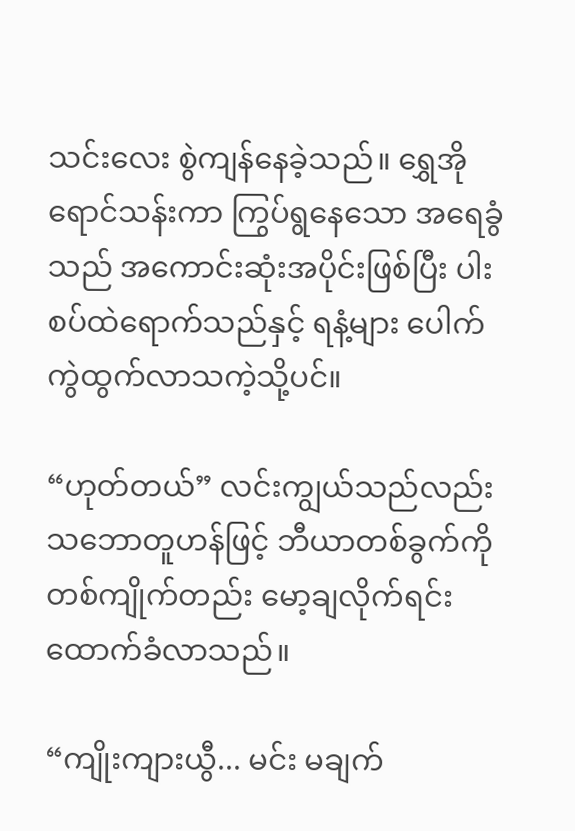သင်းလေး စွဲကျန်နေခဲ့သည်။ ရွှေအိုရောင်သန်းကာ ကြွပ်ရွနေသော အရေခွံသည် အကောင်းဆုံးအပိုင်းဖြစ်ပြီး ပါးစပ်ထဲရောက်သည်နှင့် ရနံ့များ ပေါက်ကွဲထွက်လာသကဲ့သို့ပင်။

“ဟုတ်တယ်” လင်းကျွယ်သည်လည်း သဘောတူဟန်ဖြင့် ဘီယာတစ်ခွက်ကို တစ်ကျိုက်တည်း မော့ချလိုက်ရင်း ထောက်ခံလာသည်။

“ကျိုးကျားယွီ... မင်း မချက်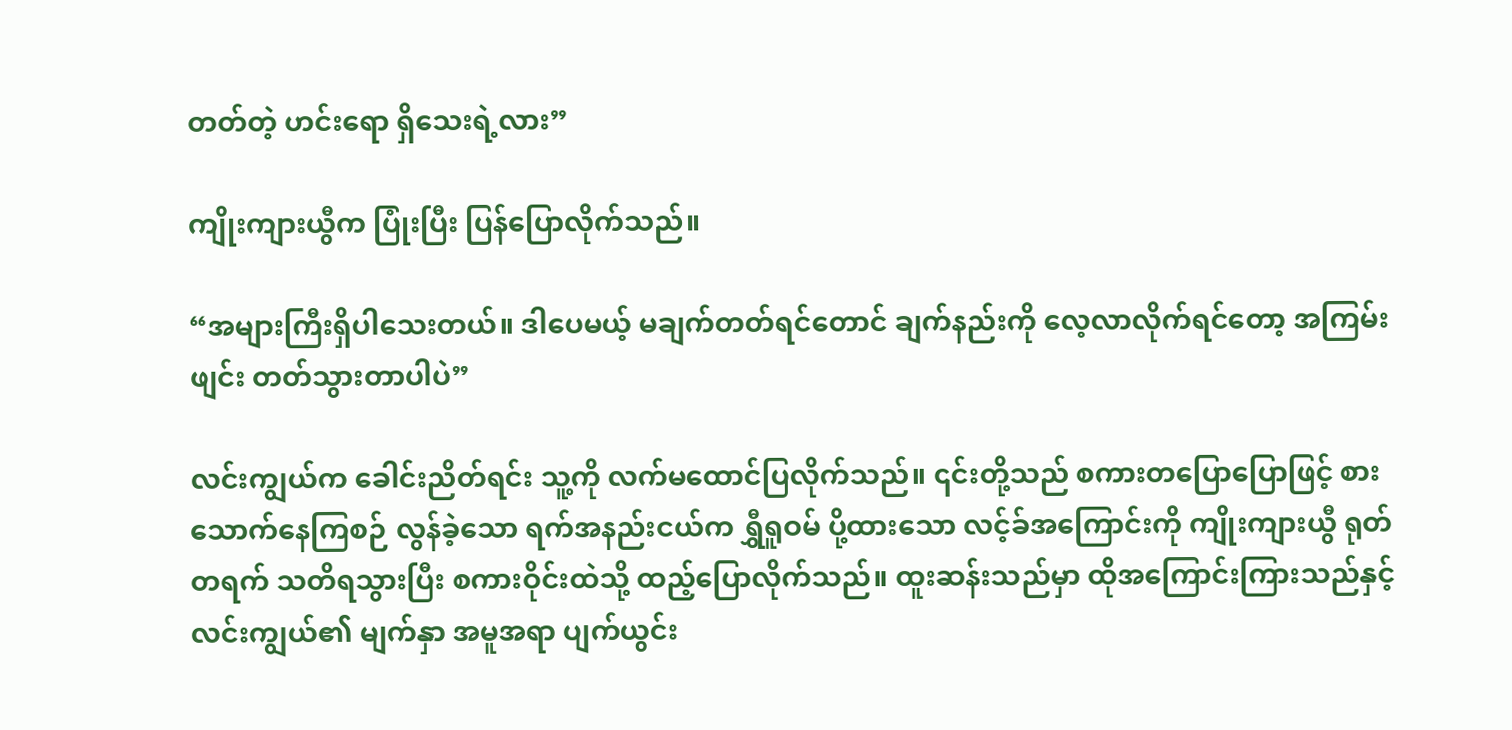တတ်တဲ့ ဟင်းရော ရှိသေးရဲ့လား”

ကျိုးကျားယွီက ပြုံးပြီး ပြန်ပြောလိုက်သည်။

“အများကြီးရှိပါသေးတယ်။ ဒါပေမယ့် မချက်တတ်ရင်တောင် ချက်နည်းကို လေ့လာလိုက်ရင်တော့ အကြမ်းဖျင်း တတ်သွားတာပါပဲ”

လင်းကျွယ်က ခေါင်းညိတ်ရင်း သူ့ကို လက်မထောင်ပြလိုက်သည်။ ၎င်းတို့သည် စကားတပြောပြောဖြင့် စားသောက်နေကြစဉ် လွန်ခဲ့သော ရက်အနည်းငယ်က ရွှီရူဝမ် ပို့ထားသော လင့်ခ်အကြောင်းကို ကျိုးကျားယွီ ရုတ်တရက် သတိရသွားပြီး စကားဝိုင်းထဲသို့ ထည့်ပြောလိုက်သည်။ ထူးဆန်းသည်မှာ ထိုအကြောင်းကြားသည်နှင့် လင်းကျွယ်၏ မျက်နှာ အမူအရာ ပျက်ယွင်း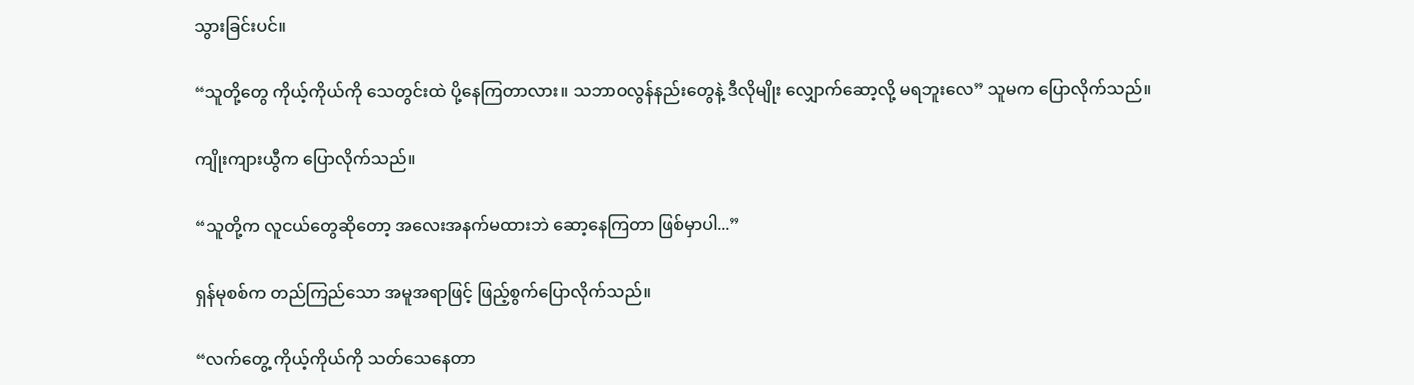သွားခြင်းပင်။

“သူတို့တွေ ကိုယ့်ကိုယ်ကို သေတွင်းထဲ ပို့နေကြတာလား။ သဘာဝလွန်နည်းတွေနဲ့ ဒီလိုမျိုး လျှောက်ဆော့လို့ မရဘူးလေ” သူမက ပြောလိုက်သည်။

ကျိုးကျားယွီက ပြောလိုက်သည်။

“သူတို့က လူငယ်တွေဆိုတော့ အလေးအနက်မထားဘဲ ဆော့နေကြတာ ဖြစ်မှာပါ...”

ရှန်မုစစ်က တည်ကြည်သော အမူအရာဖြင့် ဖြည့်စွက်ပြောလိုက်သည်။

“လက်တွေ့ ကိုယ့်ကိုယ်ကို သတ်သေနေတာ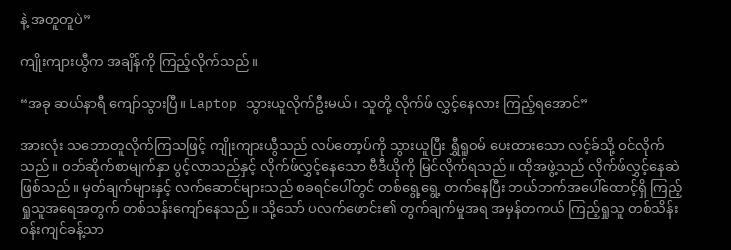နဲ့ အတူတူပဲ”

ကျိုးကျားယွီက အချိန်ကို ကြည့်လိုက်သည်။

“အခု ဆယ်နာရီ ကျော်သွားပြီ။ Laptop သွားယူလိုက်ဦးမယ်၊ သူတို့ လိုက်ဖ် လွှင့်နေလား ကြည့်ရအောင်”

အားလုံး သဘောတူလိုက်ကြသဖြင့် ကျိုးကျားယွီသည် လပ်တော့ပ်ကို သွားယူပြီး ရွှီရူဝမ် ပေးထားသော လင့်ခ်သို့ ဝင်လိုက်သည်။ ဝဘ်ဆိုက်စာမျက်နှာ ပွင့်လာသည်နှင့် လိုက်ဖ်လွှင့်နေသော ဗီဒီယိုကို မြင်လိုက်ရသည်။ ထိုအဖွဲ့သည် လိုက်ဖ်လွှင့်နေဆဲ ဖြစ်သည်။ မှတ်ချက်များနှင့် လက်ဆောင်များသည် စခရင်ပေါ်တွင် တစ်ရွေ့ရွေ့ တက်နေပြီး ဘယ်ဘက်အပေါ်ထောင့်ရှိ ကြည့်ရှုသူအရေအတွက် တစ်သန်းကျော်နေသည်။ သို့သော် ပလက်ဖောင်း၏ တွက်ချက်မှုအရ အမှန်တကယ် ကြည့်ရှုသူ တစ်သိန်းဝန်းကျင်ခန့်သာ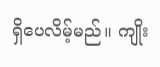ရှိပေလိမ့်မည်။ ကျိုး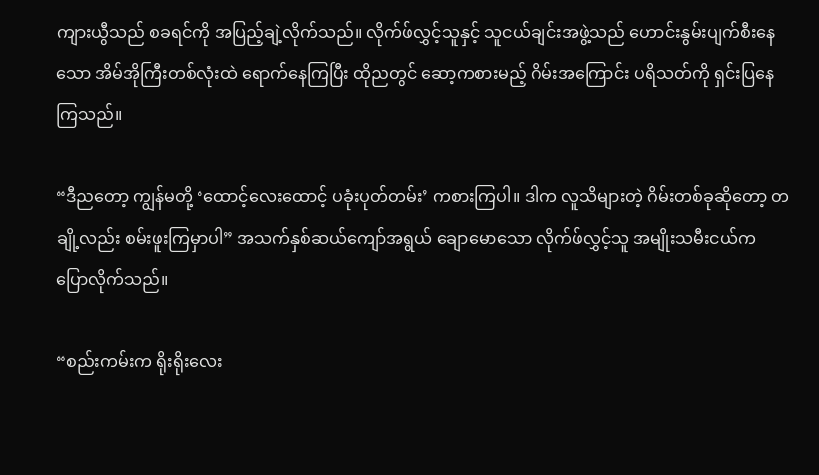ကျားယွီသည် စခရင်ကို အပြည့်ချဲ့လိုက်သည်။ လိုက်ဖ်လွှင့်သူနှင့် သူငယ်ချင်းအဖွဲ့သည် ဟောင်းနွမ်းပျက်စီးနေသော အိမ်အိုကြီးတစ်လုံးထဲ ရောက်နေကြပြီး ထိုညတွင် ဆော့ကစားမည့် ဂိမ်းအကြောင်း ပရိသတ်ကို ရှင်းပြနေကြသည်။

“ဒီညတော့ ကျွန်မတို့ ‘ထောင့်လေးထောင့် ပခုံးပုတ်တမ်း’ ကစားကြပါ။ ဒါက လူသိများတဲ့ ဂိမ်းတစ်ခုဆိုတော့ တချို့လည်း စမ်းဖူးကြမှာပါ” အသက်နှစ်ဆယ်ကျော်အရွယ် ချောမောသော လိုက်ဖ်လွှင့်သူ အမျိုးသမီးငယ်က ပြောလိုက်သည်။

“စည်းကမ်းက ရိုးရိုးလေး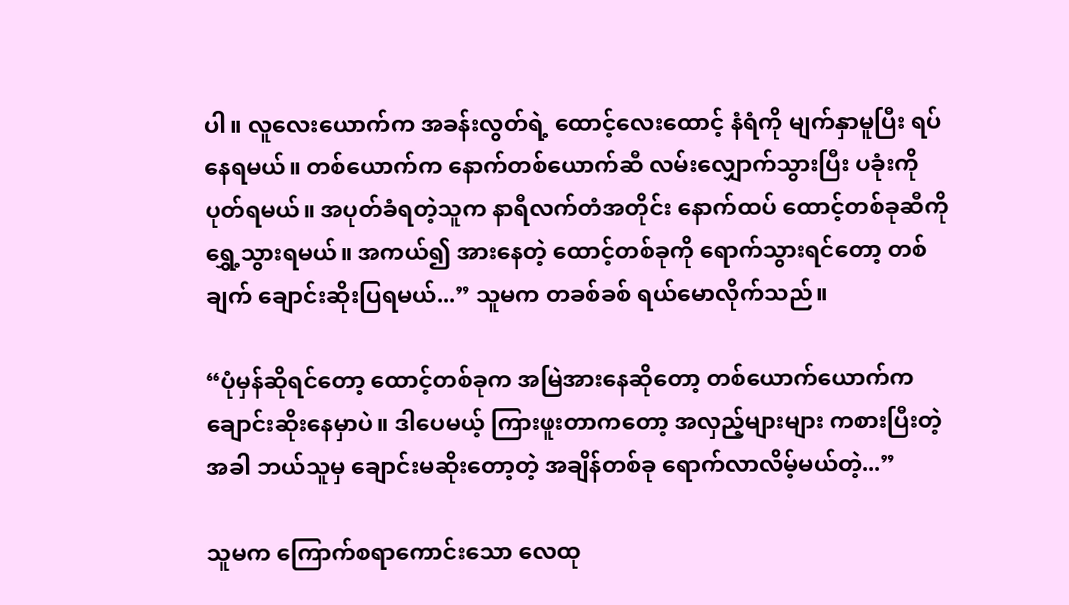ပါ။ လူလေးယောက်က အခန်းလွတ်ရဲ့ ထောင့်လေးထောင့် နံရံကို မျက်နှာမူပြီး ရပ်နေရမယ်။ တစ်ယောက်က နောက်တစ်ယောက်ဆီ လမ်းလျှောက်သွားပြီး ပခုံးကို ပုတ်ရမယ်။ အပုတ်ခံရတဲ့သူက နာရီလက်တံအတိုင်း နောက်ထပ် ထောင့်တစ်ခုဆီကို ရွှေ့သွားရမယ်။ အကယ်၍ အားနေတဲ့ ထောင့်တစ်ခုကို ရောက်သွားရင်တော့ တစ်ချက် ချောင်းဆိုးပြရမယ်...” သူမက တခစ်ခစ် ရယ်မောလိုက်သည်။

“ပုံမှန်ဆိုရင်တော့ ထောင့်တစ်ခုက အမြဲအားနေဆိုတော့ တစ်ယောက်ယောက်က ချောင်းဆိုးနေမှာပဲ။ ဒါပေမယ့် ကြားဖူးတာကတော့ အလှည့်များများ ကစားပြီးတဲ့အခါ ဘယ်သူမှ ချောင်းမဆိုးတော့တဲ့ အချိန်တစ်ခု ရောက်လာလိမ့်မယ်တဲ့...”

သူမက ကြောက်စရာကောင်းသော လေထု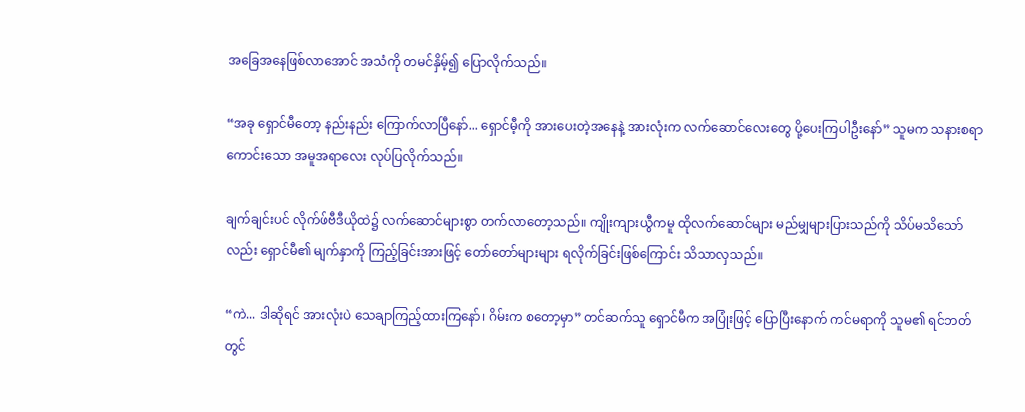အခြေအနေဖြစ်လာအောင် အသံကို တမင်နှိမ့်၍ ပြောလိုက်သည်။

“အခု ရှောင်မီတော့ နည်းနည်း ကြောက်လာပြီနော်... ရှောင်မီ့ကို အားပေးတဲ့အနေနဲ့ အားလုံးက လက်ဆောင်လေးတွေ ပို့ပေးကြပါဦးနော်” သူမက သနားစရာကောင်းသော အမူအရာလေး လုပ်ပြလိုက်သည်။

ချက်ချင်းပင် လိုက်ဖ်ဗီဒီယိုထဲ၌ လက်ဆောင်များစွာ တက်လာတော့သည်။ ကျိုးကျားယွီကမူ ထိုလက်ဆောင်များ မည်မျှများပြားသည်ကို သိပ်မသိသော်လည်း ရှောင်မီ၏ မျက်နှာကို ကြည့်ခြင်းအားဖြင့် တော်တော်များများ ရလိုက်ခြင်းဖြစ်ကြောင်း သိသာလှသည်။

“ကဲ... ဒါဆိုရင် အားလုံးပဲ သေချာကြည့်ထားကြနော်၊ ဂိမ်းက စတော့မှာ” တင်ဆက်သူ ရှောင်မီက အပြုံးဖြင့် ပြောပြီးနောက် ကင်မရာကို သူမ၏ ရင်ဘတ်တွင်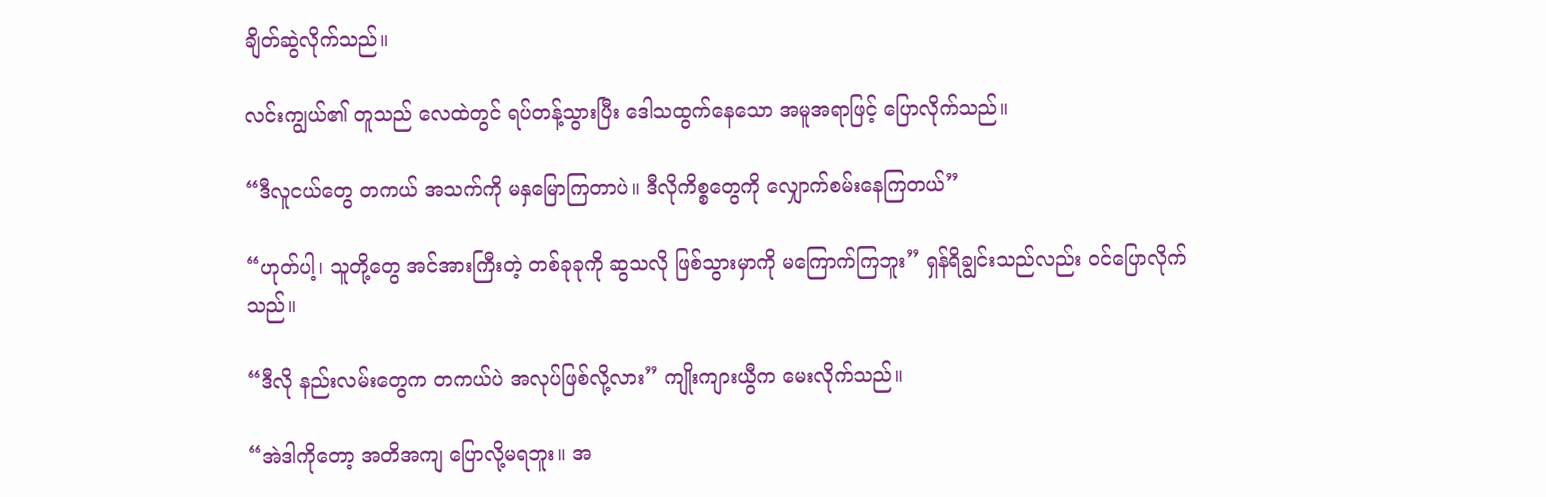ချိတ်ဆွဲလိုက်သည်။

လင်းကျွယ်၏ တူသည် လေထဲတွင် ရပ်တန့်သွားပြီး ဒေါသထွက်နေသော အမူအရာဖြင့် ပြောလိုက်သည်။

“ဒီလူငယ်တွေ တကယ် အသက်ကို မနှမြောကြတာပဲ။ ဒီလိုကိစ္စတွေကို လျှောက်စမ်းနေကြတယ်”

“ဟုတ်ပါ့၊ သူတို့တွေ အင်အားကြီးတဲ့ တစ်ခုခုကို ဆွသလို ဖြစ်သွားမှာကို မကြောက်ကြဘူး” ရှန်ရိချွင်းသည်လည်း ဝင်ပြောလိုက်သည်။

“ဒီလို နည်းလမ်းတွေက တကယ်ပဲ အလုပ်ဖြစ်လို့လား” ကျိုးကျားယွီက မေးလိုက်သည်။

“အဲဒါကိုတော့ အတိအကျ ပြောလို့မရဘူး။ အ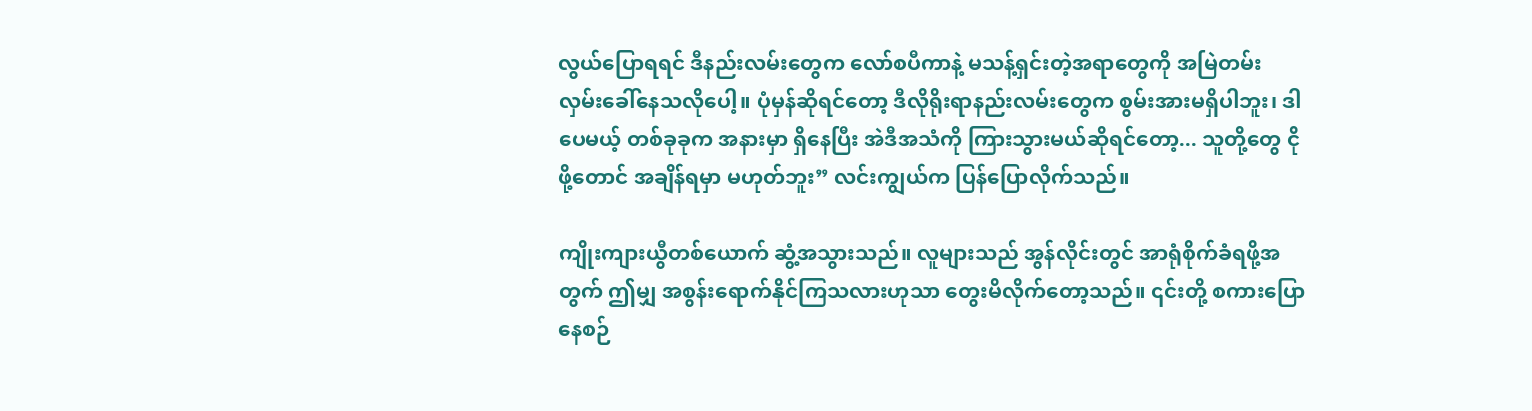လွယ်ပြောရရင် ဒီနည်းလမ်းတွေက လော်စပီကာနဲ့ မသန့်ရှင်းတဲ့အရာတွေကို အမြဲတမ်း လှမ်းခေါ်နေသလိုပေါ့။ ပုံမှန်ဆိုရင်တော့ ဒီလိုရိုးရာနည်းလမ်းတွေက စွမ်းအားမရှိပါဘူး၊ ဒါပေမယ့် တစ်ခုခုက အနားမှာ ရှိနေပြီး အဲဒီအသံကို ကြားသွားမယ်ဆိုရင်တော့... သူတို့တွေ ငိုဖို့တောင် အချိန်ရမှာ မဟုတ်ဘူး” လင်းကျွယ်က ပြန်ပြောလိုက်သည်။

ကျိုးကျားယွီတစ်ယောက် ဆွံ့အသွားသည်။ လူများသည် အွန်လိုင်းတွင် အာရုံစိုက်ခံရဖို့အတွက် ဤမျှ အစွန်းရောက်နိုင်ကြသလားဟုသာ တွေးမိလိုက်တော့သည်။ ၎င်းတို့ စကားပြောနေစဉ်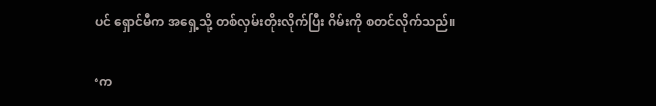ပင် ရှောင်မီက အရှေ့သို့ တစ်လှမ်းတိုးလိုက်ပြီး ဂိမ်းကို စတင်လိုက်သည်။

‘က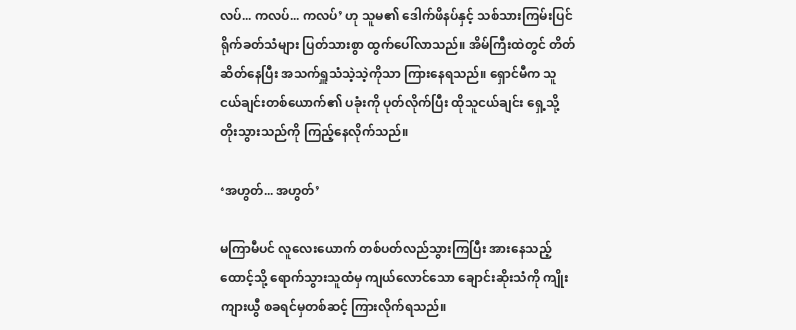လပ်... ကလပ်... ကလပ်’ ဟု သူမ၏ ဒေါက်ဖိနပ်နှင့် သစ်သားကြမ်းပြင် ရိုက်ခတ်သံများ ပြတ်သားစွာ ထွက်ပေါ်လာသည်။ အိမ်ကြီးထဲတွင် တိတ်ဆိတ်နေပြီး အသက်ရှူသံသဲ့သဲ့ကိုသာ ကြားနေရသည်။ ရှောင်မီက သူငယ်ချင်းတစ်ယောက်၏ ပခုံးကို ပုတ်လိုက်ပြီး ထိုသူငယ်ချင်း ရှေ့သို့ တိုးသွားသည်ကို ကြည့်နေလိုက်သည်။

‘အဟွတ်... အဟွတ်’

မကြာမီပင် လူလေးယောက် တစ်ပတ်လည်သွားကြပြီး အားနေသည့်ထောင့်သို့ ရောက်သွားသူထံမှ ကျယ်လောင်သော ချောင်းဆိုးသံကို ကျိုးကျားယွီ စခရင်မှတစ်ဆင့် ကြားလိုက်ရသည်။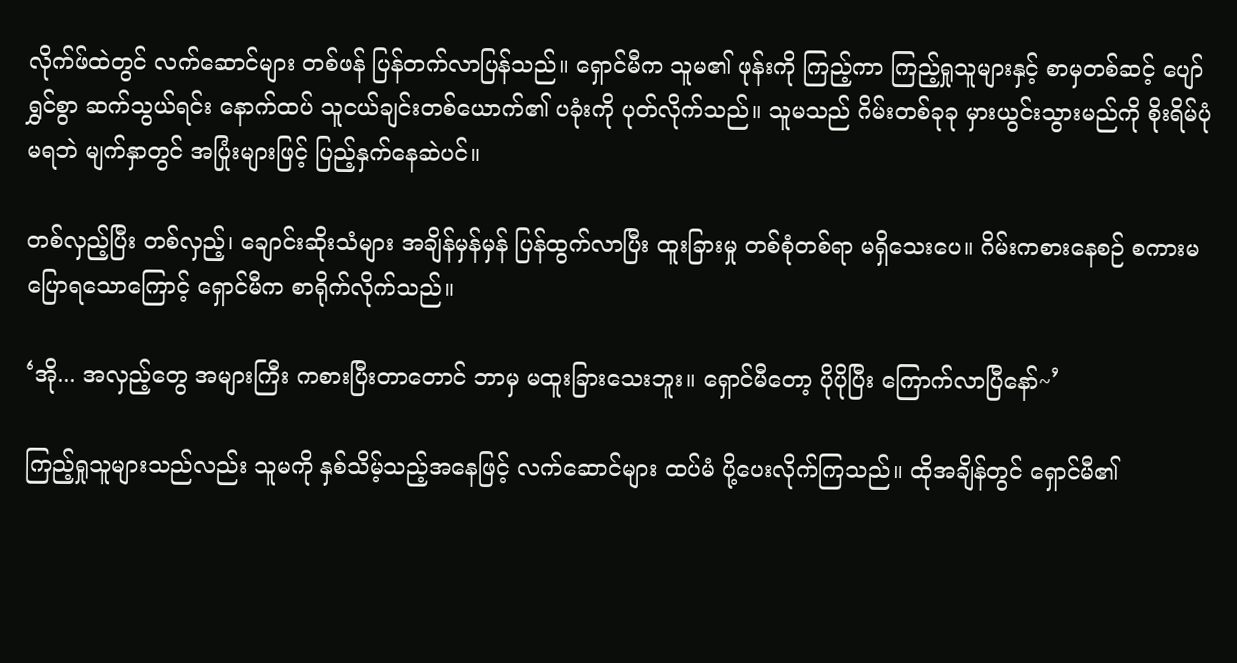လိုက်ဖ်ထဲတွင် လက်ဆောင်များ တစ်ဖန် ပြန်တက်လာပြန်သည်။ ရှောင်မီက သူမ၏ ဖုန်းကို ကြည့်ကာ ကြည့်ရှုသူများနှင့် စာမှတစ်ဆင့် ပျော်ရွှင်စွာ ဆက်သွယ်ရင်း နောက်ထပ် သူငယ်ချင်းတစ်ယောက်၏ ပခုံးကို ပုတ်လိုက်သည်။ သူမသည် ဂိမ်းတစ်ခုခု မှားယွင်းသွားမည်ကို စိုးရိမ်ပုံမရဘဲ မျက်နှာတွင် အပြုံးများဖြင့် ပြည့်နှက်နေဆဲပင်။

တစ်လှည့်ပြီး တစ်လှည့်၊ ချောင်းဆိုးသံများ အချိန်မှန်မှန် ပြန်ထွက်လာပြီး ထူးခြားမှု တစ်စုံတစ်ရာ မရှိသေးပေ။ ဂိမ်းကစားနေစဉ် စကားမပြောရသောကြောင့် ရှောင်မီက စာရိုက်လိုက်သည်။

‘အို... အလှည့်တွေ အများကြီး ကစားပြီးတာတောင် ဘာမှ မထူးခြားသေးဘူး။ ရှောင်မီတော့ ပိုပိုပြီး ကြောက်လာပြီနော်~’

ကြည့်ရှုသူများသည်လည်း သူမကို နှစ်သိမ့်သည့်အနေဖြင့် လက်ဆောင်များ ထပ်မံ ပို့ပေးလိုက်ကြသည်။ ထိုအချိန်တွင် ရှောင်မီ၏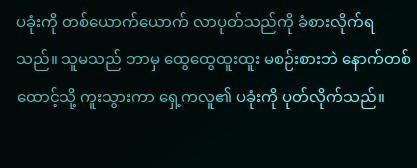ပခုံးကို တစ်ယောက်ယောက် လာပုတ်သည်ကို ခံစားလိုက်ရသည်။ သူမသည် ဘာမှ ထွေထွေထူးထူး မစဉ်းစားဘဲ နောက်တစ်ထောင့်သို့ ကူးသွားကာ ရှေ့ကလူ၏ ပခုံးကို ပုတ်လိုက်သည်။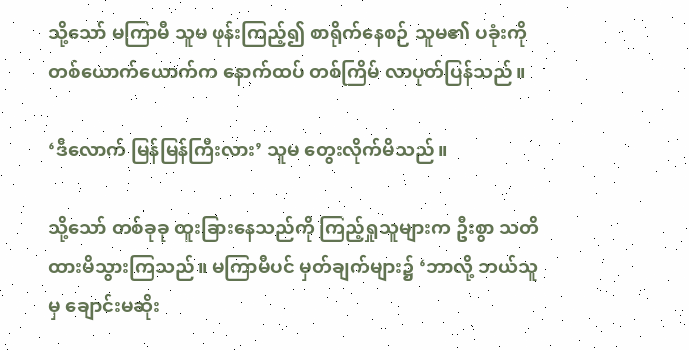သို့သော် မကြာမီ သူမ ဖုန်းကြည့်၍ စာရိုက်နေစဉ် သူမ၏ ပခုံးကို တစ်ယောက်ယောက်က နောက်ထပ် တစ်ကြိမ် လာပုတ်ပြန်သည်။

‘ဒီလောက် မြန်မြန်ကြီးလား’ သူမ တွေးလိုက်မိသည်။

သို့သော် တစ်ခုခု ထူးခြားနေသည်ကို ကြည့်ရှုသူများက ဦးစွာ သတိထားမိသွားကြသည်။ မကြာမီပင် မှတ်ချက်များ၌ ‘ဘာလို့ ဘယ်သူမှ ချောင်းမဆိုး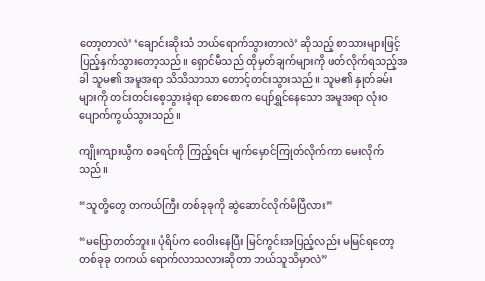တော့တာလဲ’ ‘ချောင်းဆိုးသံ ဘယ်ရောက်သွားတာလဲ’ ဆိုသည့် စာသားများဖြင့် ပြည့်နှက်သွားတော့သည်။ ရှောင်မီသည် ထိုမှတ်ချက်များကို ဖတ်လိုက်ရသည့်အခါ သူမ၏ အမူအရာ သိသိသာသာ တောင့်တင်းသွားသည်။ သူမ၏ နှုတ်ခမ်းများကို တင်းတင်းစေ့သွားခဲ့ရာ စောစောက ပျော်ရွှင်နေသော အမူအရာ လုံးဝ ပျောက်ကွယ်သွားသည်။

ကျိုးကျားယွီက စခရင်ကို ကြည့်ရင်း မျက်မှောင်ကြုတ်လိုက်ကာ မေးလိုက်သည်။

“သူတို့တွေ တကယ်ကြီး တစ်ခုခုကို ဆွဲဆောင်လိုက်မိပြီလား”

“မပြောတတ်ဘူး။ ပုံရိပ်က ဝေဝါးနေပြီး မြင်ကွင်းအပြည့်လည်း မမြင်ရတော့ တစ်ခုခု တကယ် ရောက်လာသလားဆိုတာ ဘယ်သူသိမှာလဲ”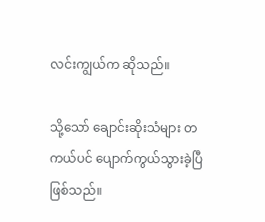လင်းကျွယ်က ဆိုသည်။

သို့သော် ချောင်းဆိုးသံများ တကယ်ပင် ပျောက်ကွယ်သွားခဲ့ပြီ ဖြစ်သည်။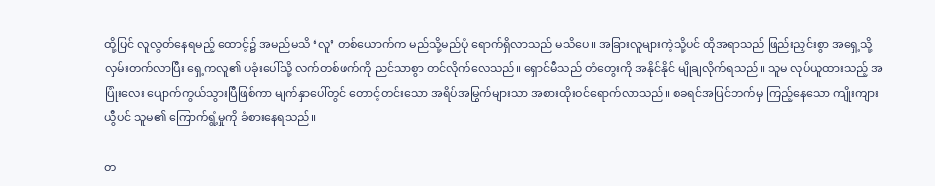ထို့ပြင် လူလွတ်နေရမည့် ထောင့်၌ အမည်မသိ ‘လူ’ တစ်ယောက်က မည်သို့မည်ပုံ ရောက်ရှိလာသည် မသိပေ။ အခြားလူများကဲ့သို့ပင် ထိုအရာသည် ဖြည်းညှင်းစွာ အရှေ့သို့ လှမ်းတက်လာပြီး ရှေ့ကလူ၏ ပခုံးပေါ်သို့ လက်တစ်ဖက်ကို ညင်သာစွာ တင်လိုက်လေသည်။ ရှောင်မီသည် တံတွေးကို အနိုင်နိုင် မျိုချလိုက်ရသည်။ သူမ လုပ်ယူထားသည့် အပြုံးလေး ပျောက်ကွယ်သွားပြီဖြစ်ကာ မျက်နှာပေါ်တွင် တောင့်တင်းသော အရိပ်အမြွက်များသာ အစားထိုးဝင်ရောက်လာသည်။ စခရင်အပြင်ဘက်မှ ကြည့်နေသော ကျိုးကျားယွီပင် သူမ၏ ကြောက်ရွံ့မှုကို ခံစားနေရသည်။

တ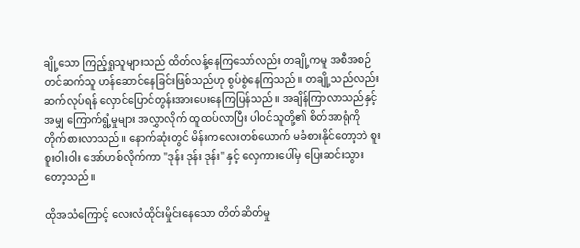ချို့သော ကြည့်ရှုသူများသည် ထိတ်လန့်နေကြသော်လည်း တချို့ကမူ အစီအစဉ်တင်ဆက်သူ ဟန်ဆောင်နေခြင်းဖြစ်သည်ဟု စွပ်စွဲနေကြသည်။ တချို့သည်လည်း ဆက်လုပ်ရန် လှောင်ပြောင်တွန်းအားပေးနေကြပြန်သည်။ အချိန်ကြာလာသည်နှင့်အမျှ ကြောက်ရွံ့မှုများ အလွှာလိုက် ထူထပ်လာပြီး ပါဝင်သူတို့၏ စိတ်အာရုံကို တိုက်စားလာသည်။ နောက်ဆုံးတွင် မိန်းကလေးတစ်ယောက် မခံစားနိုင်တော့ဘဲ စူးစူးဝါးဝါး အော်ဟစ်လိုက်ကာ "ဒုန်း ဒုန်း ဒုန်း" နှင့် လှေကားပေါ်မှ ပြေးဆင်းသွားတော့သည်။

ထိုအသံကြောင့် လေးလံထိုင်းမှိုင်းနေသော တိတ်ဆိတ်မှု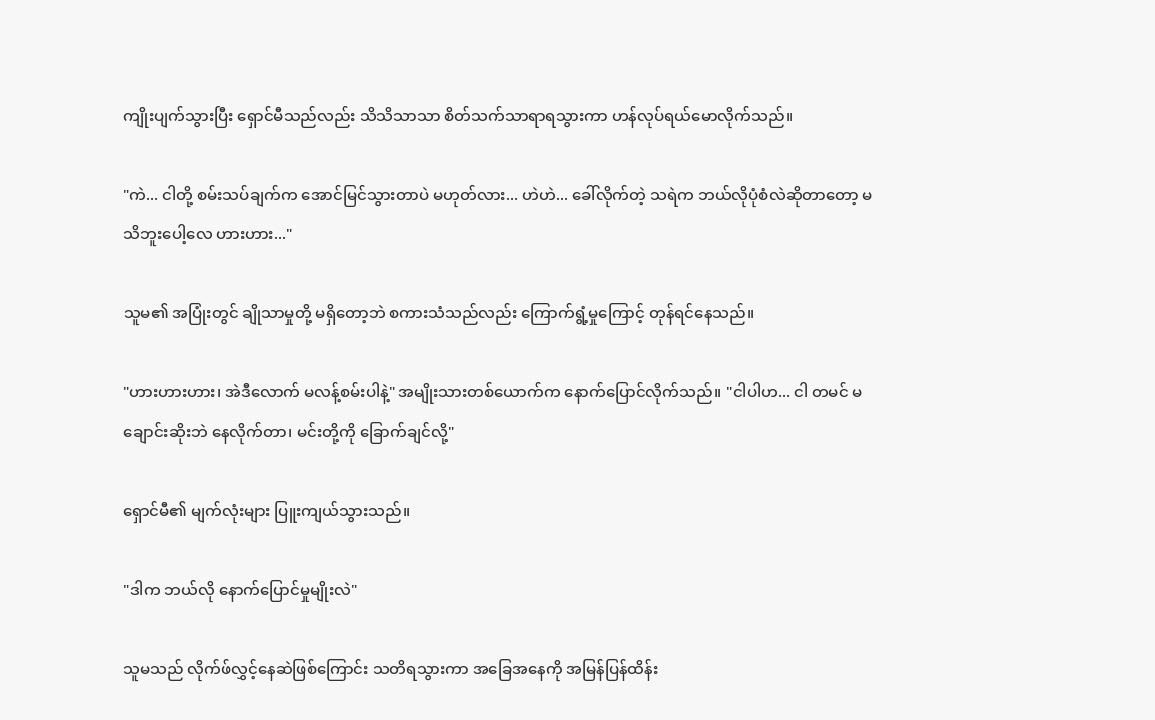ကျိုးပျက်သွားပြီး ရှောင်မီသည်လည်း သိသိသာသာ စိတ်သက်သာရာရသွားကာ ဟန်လုပ်ရယ်မောလိုက်သည်။

"ကဲ... ငါတို့ စမ်းသပ်ချက်က အောင်မြင်သွားတာပဲ မဟုတ်လား... ဟဲဟဲ... ခေါ်လိုက်တဲ့ သရဲက ဘယ်လိုပုံစံလဲဆိုတာတော့ မသိဘူးပေါ့လေ ဟားဟား..."

သူမ၏ အပြုံးတွင် ချိုသာမှုတို့ မရှိတော့ဘဲ စကားသံသည်လည်း ကြောက်ရွံ့မှုကြောင့် တုန်ရင်နေသည်။

"ဟားဟားဟား၊ အဲဒီလောက် မလန့်စမ်းပါနဲ့" အမျိုးသားတစ်ယောက်က နောက်ပြောင်လိုက်သည်။ "ငါပါဟ... ငါ တမင် မချောင်းဆိုးဘဲ နေလိုက်တာ၊ မင်းတို့ကို ခြောက်ချင်လို့"

ရှောင်မီ၏ မျက်လုံးများ ပြူးကျယ်သွားသည်။

"ဒါက ဘယ်လို နောက်ပြောင်မှုမျိုးလဲ"

သူမသည် လိုက်ဖ်လွှင့်နေဆဲဖြစ်ကြောင်း သတိရသွားကာ အခြေအနေကို အမြန်ပြန်ထိန်း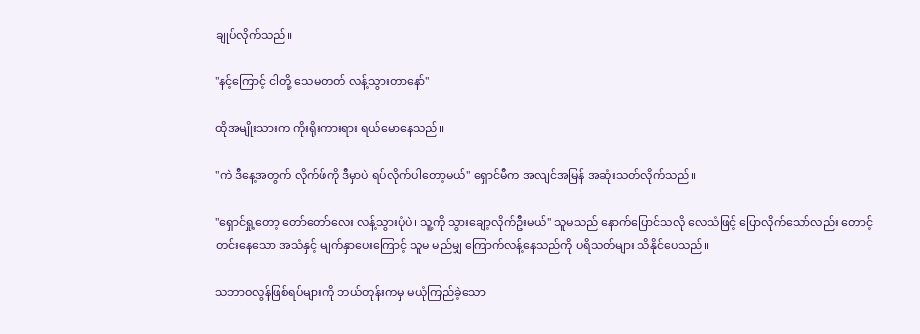ချုပ်လိုက်သည်။

"နင့်ကြောင့် ငါတို့ သေမတတ် လန့်သွားတာနော်"

ထိုအမျိုးသားက ကိုးရိုးကားရား ရယ်မောနေသည်။

"ကဲ ဒီနေ့အတွက် လိုက်ဖ်ကို ဒီမှာပဲ ရပ်လိုက်ပါတော့မယ်" ရှောင်မီက အလျင်အမြန် အဆုံးသတ်လိုက်သည်။

"ရှောင်ရှု့တော့ တော်တော်လေး လန့်သွားပုံပဲ၊ သူ့ကို သွားချော့လိုက်ဦးမယ်" သူမသည် နောက်ပြောင်သလို လေသံဖြင့် ပြောလိုက်သော်လည်း တောင့်တင်းနေသော အသံနှင့် မျက်နှာပေးကြောင့် သူမ မည်မျှ ကြောက်လန့်နေသည်ကို ပရိသတ်များ သိနိုင်ပေသည်။

သဘာဝလွန်ဖြစ်ရပ်များကို ဘယ်တုန်းကမှ မယုံကြည်ခဲ့သော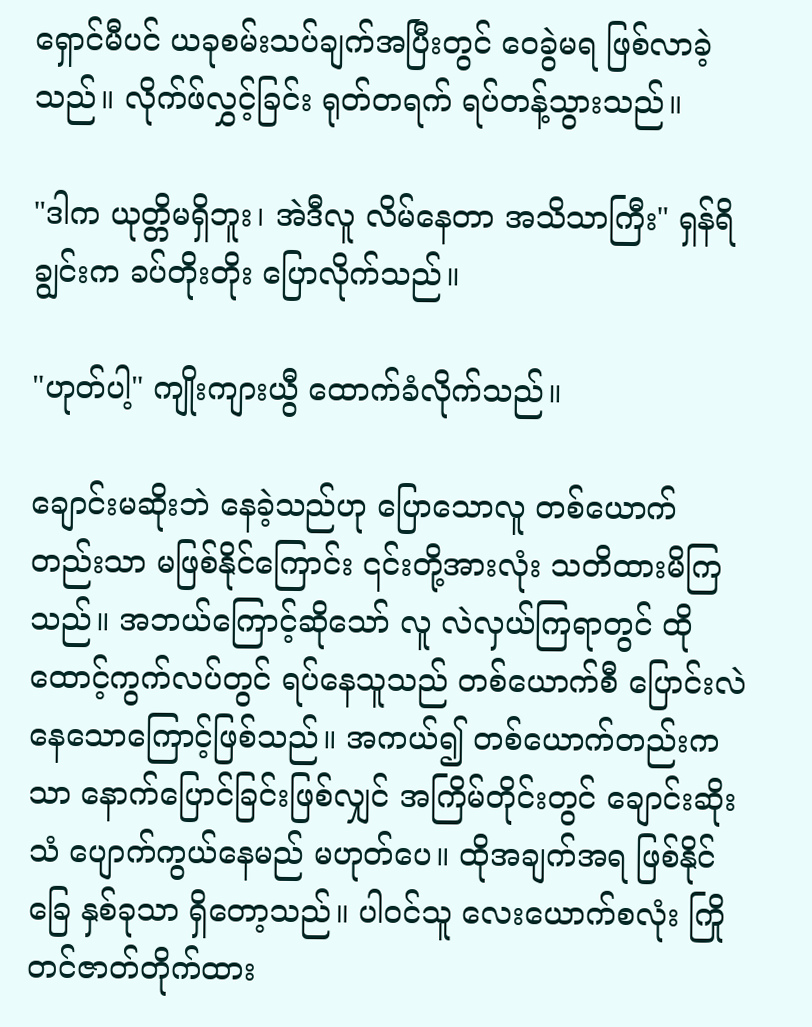ရှောင်မီပင် ယခုစမ်းသပ်ချက်အပြီးတွင် ဝေခွဲမရ ဖြစ်လာခဲ့သည်။ လိုက်ဖ်လွှင့်ခြင်း ရုတ်တရက် ရပ်တန့်သွားသည်။

"ဒါက ယုတ္တိမရှိဘူး၊ အဲဒီလူ လိမ်နေတာ အသိသာကြီး" ရှန်ရိချွင်းက ခပ်တိုးတိုး ပြောလိုက်သည်။

"ဟုတ်ပါ့" ကျိုးကျားယွီ ထောက်ခံလိုက်သည်။

ချောင်းမဆိုးဘဲ နေခဲ့သည်ဟု ပြောသောလူ တစ်ယောက်တည်းသာ မဖြစ်နိုင်ကြောင်း ၎င်းတို့အားလုံး သတိထားမိကြသည်။ အဘယ်ကြောင့်ဆိုသော် လူ လဲလှယ်ကြရာတွင် ထိုထောင့်ကွက်လပ်တွင် ရပ်နေသူသည် တစ်ယောက်စီ ပြောင်းလဲနေသောကြောင့်ဖြစ်သည်။ အကယ်၍ တစ်ယောက်တည်းကသာ နောက်ပြောင်ခြင်းဖြစ်လျှင် အကြိမ်တိုင်းတွင် ချောင်းဆိုးသံ ပျောက်ကွယ်နေမည် မဟုတ်ပေ။ ထိုအချက်အရ ဖြစ်နိုင်ခြေ နှစ်ခုသာ ရှိတော့သည်။ ပါဝင်သူ လေးယောက်စလုံး ကြိုတင်ဇာတ်တိုက်ထား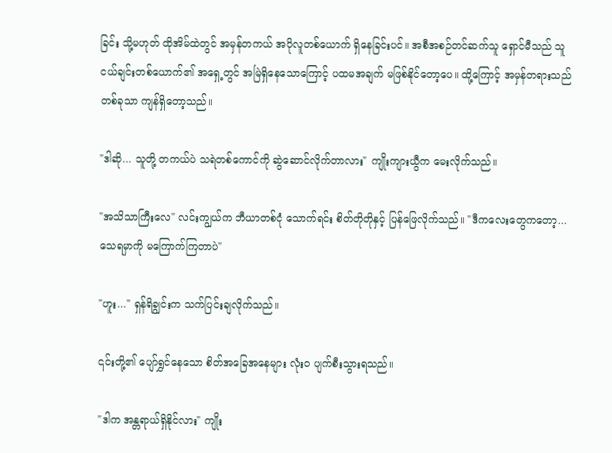ခြင်း သို့မဟုတ် ထိုအိမ်ထဲတွင် အမှန်တကယ် အပိုလူတစ်ယောက် ရှိနေခြင်းပင်။ အစီအစဉ်တင်ဆက်သူ ရှောင်မီသည် သူငယ်ချင်းတစ်ယောက်၏ အရှေ့တွင် အမြဲရှိနေသောကြောင့် ပထမအချက် မဖြစ်နိုင်တော့ပေ။ ထို့ကြောင့် အမှန်တရားသည် တစ်ခုသာ ကျန်ရှိတော့သည်။

"ဒါဆို... သူတို့ တကယ်ပဲ သရဲတစ်ကောင်ကို ဆွဲဆောင်လိုက်တာလား" ကျိုးကျားယွီက မေးလိုက်သည်။

"အသိသာကြီးလေ" လင်းကျွယ်က ဘီယာတစ်ငုံ သောက်ရင်း စိတ်တိုတိုနှင့် ပြန်ဖြေလိုက်သည်။ "ဒီကလေးတွေကတော့... သေရမှာကို မကြောက်ကြတာပဲ"

"ဟူး..." ရှန်ရိချွင်းက သက်ပြင်းချလိုက်သည်။

၎င်းတို့၏ ပျော်ရွှင်နေသော စိတ်အခြေအနေများ လုံးဝ ပျက်စီးသွားရသည်။

"ဒါက အန္တရာယ်ရှိနိုင်လား" ကျိုး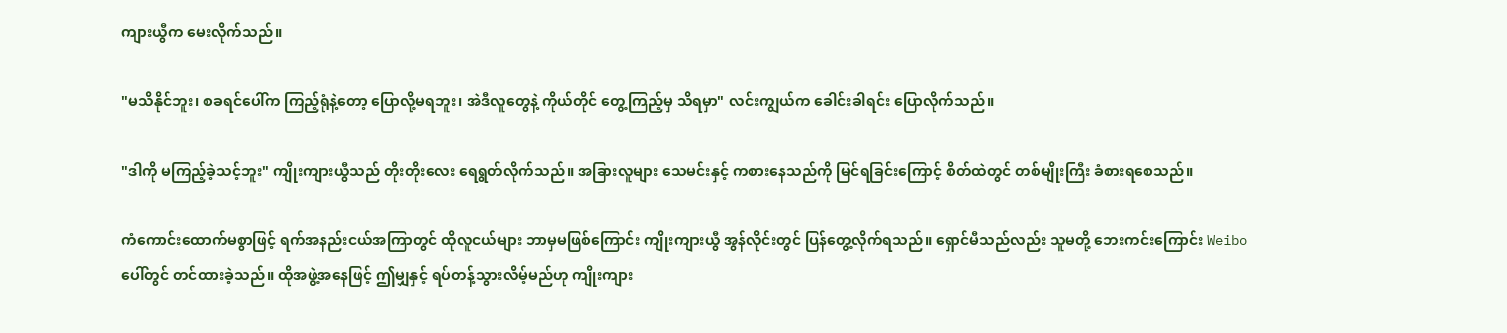ကျားယွီက မေးလိုက်သည်။

"မသိနိုင်ဘူး၊ စခရင်ပေါ်က ကြည့်ရုံနဲ့တော့ ပြောလို့မရဘူး၊ အဲဒီလူတွေနဲ့ ကိုယ်တိုင် တွေ့ကြည့်မှ သိရမှာ" လင်းကျွယ်က ခေါင်းခါရင်း ပြောလိုက်သည်။

"ဒါကို မကြည့်ခဲ့သင့်ဘူး" ကျိုးကျားယွီသည် တိုးတိုးလေး ရေရွတ်လိုက်သည်။ အခြားလူများ သေမင်းနှင့် ကစားနေသည်ကို မြင်ရခြင်းကြောင့် စိတ်ထဲတွင် တစ်မျိုးကြီး ခံစားရစေသည်။

ကံကောင်းထောက်မစွာဖြင့် ရက်အနည်းငယ်အကြာတွင် ထိုလူငယ်များ ဘာမှမဖြစ်ကြောင်း ကျိုးကျားယွီ အွန်လိုင်းတွင် ပြန်တွေ့လိုက်ရသည်။ ရှောင်မီသည်လည်း သူမတို့ ဘေးကင်းကြောင်း Weibo ပေါ်တွင် တင်ထားခဲ့သည်။ ထိုအဖွဲ့အနေဖြင့် ဤမျှနှင့် ရပ်တန့်သွားလိမ့်မည်ဟု ကျိုးကျား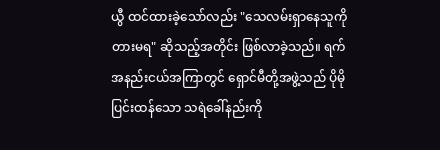ယွီ ထင်ထားခဲ့သော်လည်း "သေလမ်းရှာနေသူကို တားမရ" ဆိုသည့်အတိုင်း ဖြစ်လာခဲ့သည်။ ရက်အနည်းငယ်အကြာတွင် ရှောင်မီတို့အဖွဲ့သည် ပိုမိုပြင်းထန်သော သရဲခေါ်နည်းကို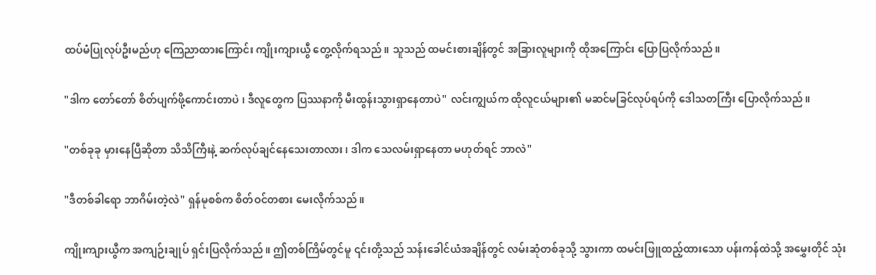ထပ်မံပြုလုပ်ဦးမည်ဟု ကြေညာထားကြောင်း ကျိုးကျားယွီ တွေ့လိုက်ရသည်။ သူသည် ထမင်းစားချိန်တွင် အခြားလူများကို ထိုအကြောင်း ပြောပြလိုက်သည်။

"ဒါက တော်တော် စိတ်ပျက်ဖို့ကောင်းတာပဲ၊ ဒီလူတွေက ပြဿနာကို မီးထွန်းသွားရှာနေတာပဲ" လင်းကျွယ်က ထိုလူငယ်များ၏ မဆင်မခြင်လုပ်ရပ်ကို ဒေါသတကြီး ပြောလိုက်သည်။

"တစ်ခုခု မှားနေပြီဆိုတာ သိသိကြီးနဲ့ ဆက်လုပ်ချင်နေသေးတာလား၊ ဒါက သေလမ်းရှာနေတာ မဟုတ်ရင် ဘာလဲ"

"ဒီတစ်ခါရော ဘာဂိမ်းတဲ့လဲ" ရှန်မုစစ်က စိတ်ဝင်တစား မေးလိုက်သည်။

ကျိုးကျားယွီက အကျဉ်းချုပ် ရှင်းပြလိုက်သည်။ ဤတစ်ကြိမ်တွင်မူ ၎င်းတို့သည် သန်းခေါင်ယံအချိန်တွင် လမ်းဆုံတစ်ခုသို့ သွားကာ ထမင်းဖြူထည့်ထားသော ပန်းကန်ထဲသို့ အမွှေးတိုင် သုံး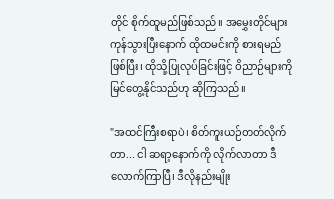တိုင် စိုက်ထူမည်ဖြစ်သည်။ အမွှေးတိုင်များ ကုန်သွားပြီးနောက် ထိုထမင်းကို စားရမည်ဖြစ်ပြီး၊ ထိုသို့ပြုလုပ်ခြင်းဖြင့် ဝိညာဉ်များကို မြင်တွေ့နိုင်သည်ဟု ဆိုကြသည်။

"အထင်ကြီးစရာပဲ၊ စိတ်ကူးယဉ်တတ်လိုက်တာ... ငါ ဆရာ့နောက်ကို လိုက်လာတာ ဒီလောက်ကြာပြီ၊ ဒီလိုနည်းမျိုး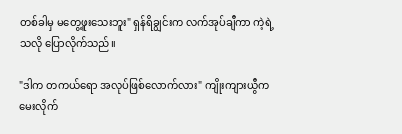တစ်ခါမှ မတွေ့ဖူးသေးဘူး" ရှန်ရိချွင်းက လက်အုပ်ချီကာ ကဲ့ရဲ့သလို ပြောလိုက်သည်။

"ဒါက တကယ်ရော အလုပ်ဖြစ်လောက်လား" ကျိုးကျားယွီက မေးလိုက်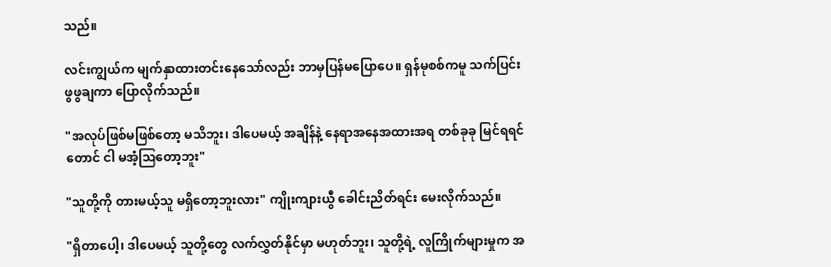သည်။

လင်းကျွယ်က မျက်နှာထားတင်းနေသော်လည်း ဘာမှပြန်မပြောပေ။ ရှန်မုစစ်ကမူ သက်ပြင်းဖွဖွချကာ ပြောလိုက်သည်။

"အလုပ်ဖြစ်မဖြစ်တော့ မသိဘူး၊ ဒါပေမယ့် အချိန်နဲ့ နေရာအနေအထားအရ တစ်ခုခု မြင်ရရင်တောင် ငါ မအံ့ဩတော့ဘူး"

"သူတို့ကို တားမယ့်သူ မရှိတော့ဘူးလား" ကျိုးကျားယွီ ခေါင်းညိတ်ရင်း မေးလိုက်သည်။

"ရှိတာပေါ့၊ ဒါပေမယ့် သူတို့တွေ လက်လွှတ်နိုင်မှာ မဟုတ်ဘူး၊ သူတို့ရဲ့ လူကြိုက်များမှုက အ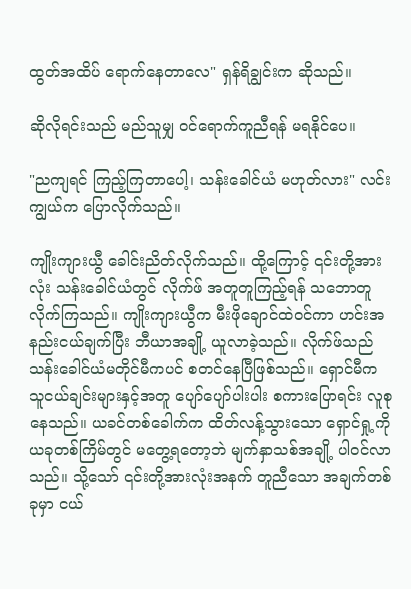ထွတ်အထိပ် ရောက်နေတာလေ" ရှန်ရိချွင်းက ဆိုသည်။

ဆိုလိုရင်းသည် မည်သူမျှ ဝင်ရောက်ကူညီရန် မရနိုင်ပေ။

"ညကျရင် ကြည့်ကြတာပေါ့၊ သန်းခေါင်ယံ မဟုတ်လား" လင်းကျွယ်က ပြောလိုက်သည်။

ကျိုးကျားယွီ ခေါင်းညိတ်လိုက်သည်။ ထို့ကြောင့် ၎င်းတို့အားလုံး သန်းခေါင်ယံတွင် လိုက်ဖ် အတူတူကြည့်ရန် သဘောတူလိုက်ကြသည်။ ကျိုးကျားယွီက မီးဖိုချောင်ထဲဝင်ကာ ဟင်းအနည်းငယ်ချက်ပြီး ဘီယာအချို့ ယူလာခဲ့သည်။ လိုက်ဖ်သည် သန်းခေါင်ယံမတိုင်မီကပင် စတင်နေပြီဖြစ်သည်။ ရှောင်မီက သူငယ်ချင်းများနှင့်အတူ ပျော်ပျော်ပါးပါး စကားပြောရင်း လူစုနေသည်။ ယခင်တစ်ခေါက်က ထိတ်လန့်သွားသော ရှောင်ရှု့ကို ယခုတစ်ကြိမ်တွင် မတွေ့ရတော့ဘဲ မျက်နှာသစ်အချို့ ပါဝင်လာသည်။ သို့သော် ၎င်းတို့အားလုံးအနက် တူညီသော အချက်တစ်ခုမှာ ငယ်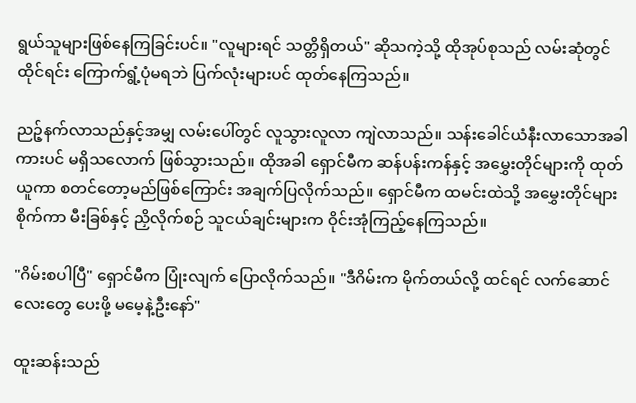ရွယ်သူများဖြစ်နေကြခြင်းပင်။ "လူများရင် သတ္တိရှိတယ်" ဆိုသကဲ့သို့ ထိုအုပ်စုသည် လမ်းဆုံတွင် ထိုင်ရင်း ကြောက်ရွံ့ပုံမရဘဲ ပြက်လုံးများပင် ထုတ်နေကြသည်။

ညဉ့်နက်လာသည်နှင့်အမျှ လမ်းပေါ်တွင် လူသွားလူလာ ကျဲလာသည်။ သန်းခေါင်ယံနီးလာသောအခါ ကားပင် မရှိသလောက် ဖြစ်သွားသည်။ ထိုအခါ ရှောင်မီက ဆန်ပန်းကန်နှင့် အမွှေးတိုင်များကို ထုတ်ယူကာ စတင်တော့မည်ဖြစ်ကြောင်း အချက်ပြလိုက်သည်။ ရှောင်မီက ထမင်းထဲသို့ အမွှေးတိုင်များ စိုက်ကာ မီးခြစ်နှင့် ညှိလိုက်စဉ် သူငယ်ချင်းများက ဝိုင်းအုံကြည့်နေကြသည်။

"ဂိမ်းစပါပြီ" ရှောင်မီက ပြုံးလျက် ပြောလိုက်သည်။ "ဒီဂိမ်းက မိုက်တယ်လို့ ထင်ရင် လက်ဆောင်လေးတွေ ပေးဖို့ မမေ့နဲ့ဦးနော်"

ထူးဆန်းသည်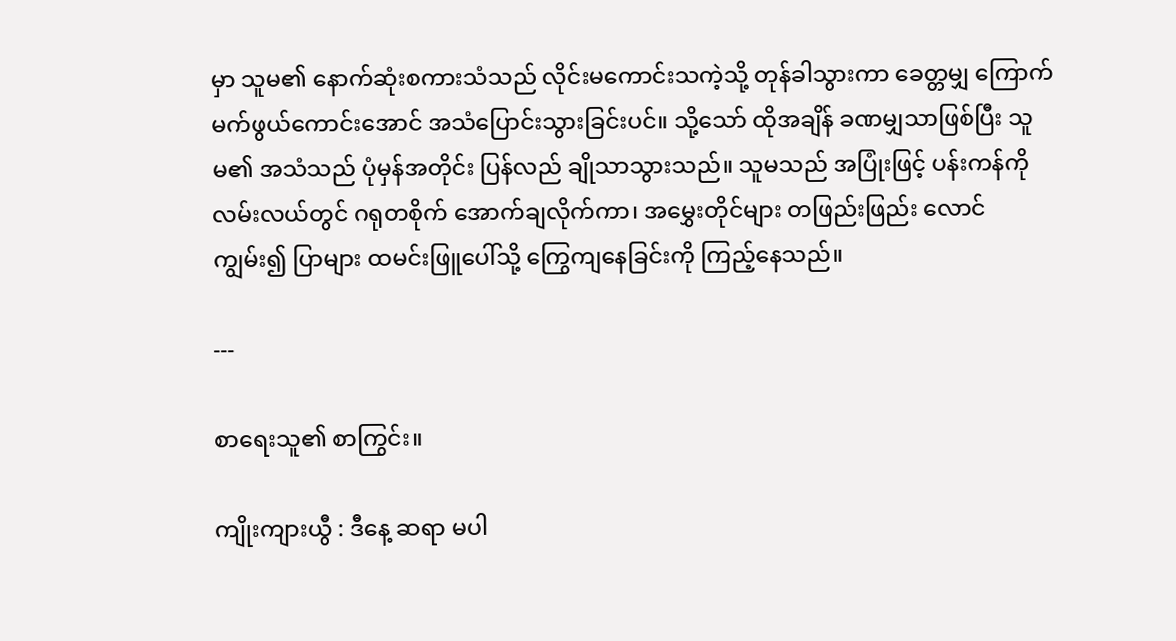မှာ သူမ၏ နောက်ဆုံးစကားသံသည် လိုင်းမကောင်းသကဲ့သို့ တုန်ခါသွားကာ ခေတ္တမျှ ကြောက်မက်ဖွယ်ကောင်းအောင် အသံပြောင်းသွားခြင်းပင်။ သို့သော် ထိုအချိန် ခဏမျှသာဖြစ်ပြီး သူမ၏ အသံသည် ပုံမှန်အတိုင်း ပြန်လည် ချိုသာသွားသည်။ သူမသည် အပြုံးဖြင့် ပန်းကန်ကို လမ်းလယ်တွင် ဂရုတစိုက် အောက်ချလိုက်ကာ၊ အမွှေးတိုင်များ တဖြည်းဖြည်း လောင်ကျွမ်း၍ ပြာများ ထမင်းဖြူပေါ်သို့ ကြွေကျနေခြင်းကို ကြည့်နေသည်။

---

စာရေးသူ၏ စာကြွင်း။

ကျိုးကျားယွီ : ဒီနေ့ ဆရာ မပါ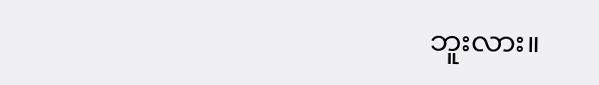ဘူးလား။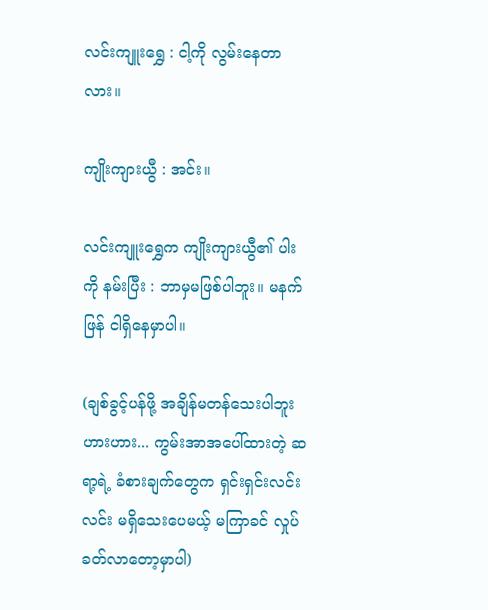လင်းကျူးရွှေ : ငါ့ကို လွမ်းနေတာလား။

ကျိုးကျားယွီ : အင်း။

လင်းကျူးရွှေက ကျိုးကျားယွီ၏ ပါးကို နမ်းပြီး : ဘာမှမဖြစ်ပါဘူး။ မနက်ဖြန် ငါရှိနေမှာပါ။

(ချစ်ခွင့်ပန်ဖို့ အချိန်မတန်သေးပါဘူး ဟားဟား... ကွမ်းအာအပေါ်ထားတဲ့ ဆရာ့ရဲ့ ခံစားချက်တွေက ရှင်းရှင်းလင်းလင်း မရှိသေးပေမယ့် မကြာခင် လှုပ်ခတ်လာတော့မှာပါ)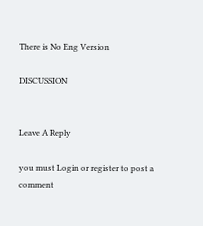There is No Eng Version

DISCUSSION


Leave A Reply

you must Login or register to post a comment